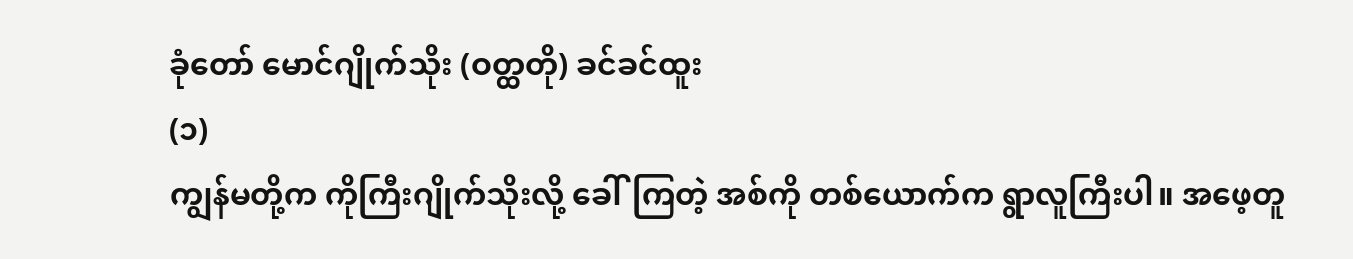ခုံတော် မောင်ဂျိုက်သိုး (ဝတ္ထတို) ခင်ခင်ထူး
(၁)
ကျွန်မတို့က ကိုကြီးဂျိုက်သိုးလို့ ခေါ်ကြတဲ့ အစ်ကို တစ်ယောက်က ရွာလူကြီးပါ။ အဖေ့တူ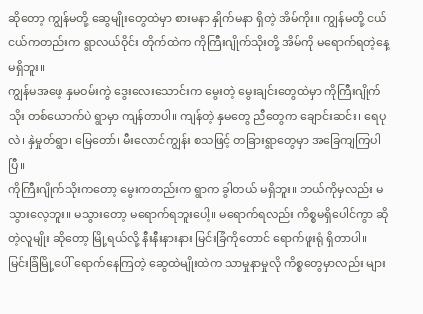ဆိုတော့ ကျွန်မတို့ ဆွေမျိုးတွေထဲမှာ စားမနာ နှိုက်မနာ ရှိတဲ့ အိမ်ကိုး။ ကျွန်မတို့ ငယ်ငယ်ကတည်းက ရွာလယ်ဝိုင်း တိုက်ထဲက ကိုကြီးဂျိုက်သိုးတို့ အိမ်ကို မရောက်ရတဲ့နေ့ မရှိဘူး။
ကျွန်မအဖေ့ နှမဝမ်းကွဲ ဒွေးလေးသောင်းက မွေးတဲ့ မွေးချင်းတွေထဲမှာ ကိုကြီးဂျိုက်သိုး တစ်ယောက်ပဲ ရွာမှာ ကျန်တာပါ။ ကျန်တဲ့ နှမတွေ ညီတွေက ချောင်းဆင်း၊ ရေပုလဲ၊ နှဲမှုတ်ရွာ၊ မြေတော်၊ မီးလောင်ကျွန်း စသဖြင့် တခြားရွာတွေမှာ အခြေကျကြပါပြီ။
ကိုကြီးဂျိုက်သိုးကတော့ မွေးကတည်းက ရွာက ခွါတယ် မရှိဘူး။ ဘယ်ကိုမှလည်း မသွားလေ့ဘူး။ မသွားတော့ မရောက်ရဘူးပေါ့။ မရောက်ရလည်း ကိစ္စမရှိပေါင်ကွာ ဆိုတဲ့လူမျိုး ဆိုတော့ မြို့ရယ်လို့ နီးနီးနားနား မြင်းခြံကိုတောင် ရောက်ဖူးရုံ ရှိတာပါ။ မြင်းခြံမြို့ပေါ် ရောက်နေကြတဲ့ ဆွေထဲမျိုးထဲက သာမှုနာမှုလို ကိစ္စတွေမှာလည်း များ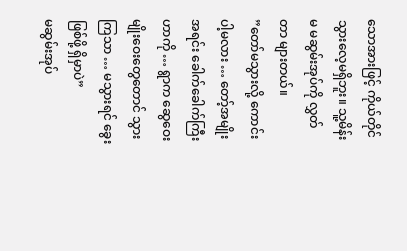သောအားဖြင့် ကိုယ်တိုင် သွားလေ့မရှိဘူး။ သူ့မိန်းမ မဆွမ်းအုပ်ကို လွှတ်တာ များတယ်။
”တော်မသွားလို့ ကောင်းပါ့မလား … တော့်အမျိုး အရင်း ခေါက်ခေါက်ကြီး ဟာကို … ရွာက ဆွေဝေး မျိုးဝေးတွေတောင် သွားကြသာ … မသွားရင် ခွေးဖြစ်ဖို့ ရှိမှာပဲ”
မဆွမ်းအုပ်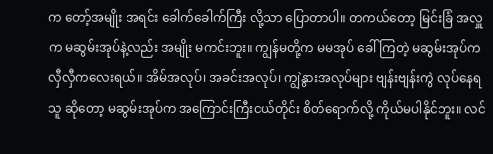က တော့်အမျိုး အရင်း ခေါက်ခေါက်ကြီး လို့သာ ပြောတာပါ။ တကယ်တော့ မြင်းခြံ အလှူက မဆွမ်းအုပ်နဲ့လည်း အမျိုး မကင်းဘူး။ ကျွန်မတို့က မမအုပ် ခေါ်ကြတဲ့ မဆွမ်းအုပ်က လှီလှီကလေးရယ်။ အိမ်အလုပ်၊ အခင်းအလုပ်၊ ကျွဲနွားအလုပ်များ ဗျန်းဗျန်းကွဲ လုပ်နေရသူ ဆိုတော့ မဆွမ်းအုပ်က အကြောင်းကြီးငယ်တိုင်း စိတ်ရောက်လို့ ကိုယ်မပါနိုင်ဘူး။ လင်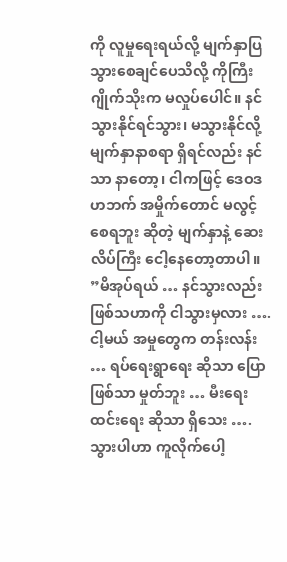ကို လူမှုရေးရယ်လို့ မျက်နှာပြ သွားစေချင်ပေသိလို့ ကိုကြီးဂျိုက်သိုးက မလှုပ်ပေါင်။ နင် သွားနိုင်ရင်သွား၊ မသွားနိုင်လို့ မျက်နှာနာစရာ ရှိရင်လည်း နင်သာ နာတော့၊ ငါကဖြင့် ဒေဝဒဟဘက် အမှိုက်တောင် မလွင့်စေရဘူး ဆိုတဲ့ မျက်နှာနဲ့ ဆေးလိပ်ကြီး ငေါ့နေတော့တာပါ။
”မိအုပ်ရယ် … နင်သွားလည်း ဖြစ်သဟာကို ငါသွားမှလား …. ငါ့မယ် အမှုတွေက တန်းလန်း … ရပ်ရေးရွာရေး ဆိုသာ ပြောဖြစ်သာ မှုတ်ဘူး … မီးရေးထင်းရေး ဆိုသာ ရှိသေး …. သွားပါဟာ ကူလိုက်ပေါ့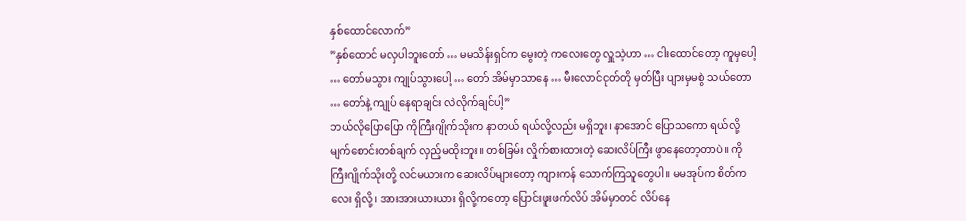နှစ်ထောင်လောက်”
”နှစ်ထောင် မလှပါဘူးတော် … မမသိန်းရှင်က မွေးတဲ့ ကလေးတွေ လှူသဲ့ဟာ … ငါးထောင်တော့ ကူမှပေါ့ … တော်မသွား ကျုပ်သွားပေါ့ … တော် အိမ်မှာသာနေ … မီးလောင်ငုတ်တို မှတ်ပြီး ပျားမှမစွဲ သယ်တော … တော်နဲ့ ကျုပ် နေရာချင်း လဲလိုက်ချင်ပါ့”
ဘယ်လိုပြောပြော ကိုကြီးဂျိုက်သိုးက နာတယ် ရယ်လို့လည်း မရှိဘူး၊ နာအောင် ပြောသကော ရယ်လို့ မျက်စောင်းတစ်ချက် လှည့်မထိုးဘူး။ တစ်ခြမ်း လှိုက်စားထားတဲ့ ဆေးလိပ်ကြီး ဖွာနေတော့တာပဲ။ ကိုကြီးဂျိုက်သိုးတို့ လင်မယားက ဆေးလိပ်များတော့ ကျားကန် သောက်ကြသူတွေပါ။ မမအုပ်က စိတ်ကလေး ရှိလို့၊ အားအားယားယား ရှိလို့ကတော့ ပြောင်းဖူးဖက်လိပ် အိမ်မှာတင် လိပ်နေ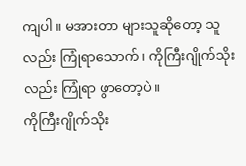ကျပါ။ မအားတာ များသူဆိုတော့ သူလည်း ကြုံရာသောက်၊ ကိုကြီးဂျိုက်သိုးလည်း ကြုံရာ ဖွာတော့ပဲ။
ကိုကြီးဂျိုက်သိုး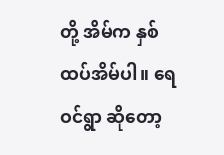တို့ အိမ်က နှစ်ထပ်အိမ်ပါ။ ရေဝင်ရွာ ဆိုတော့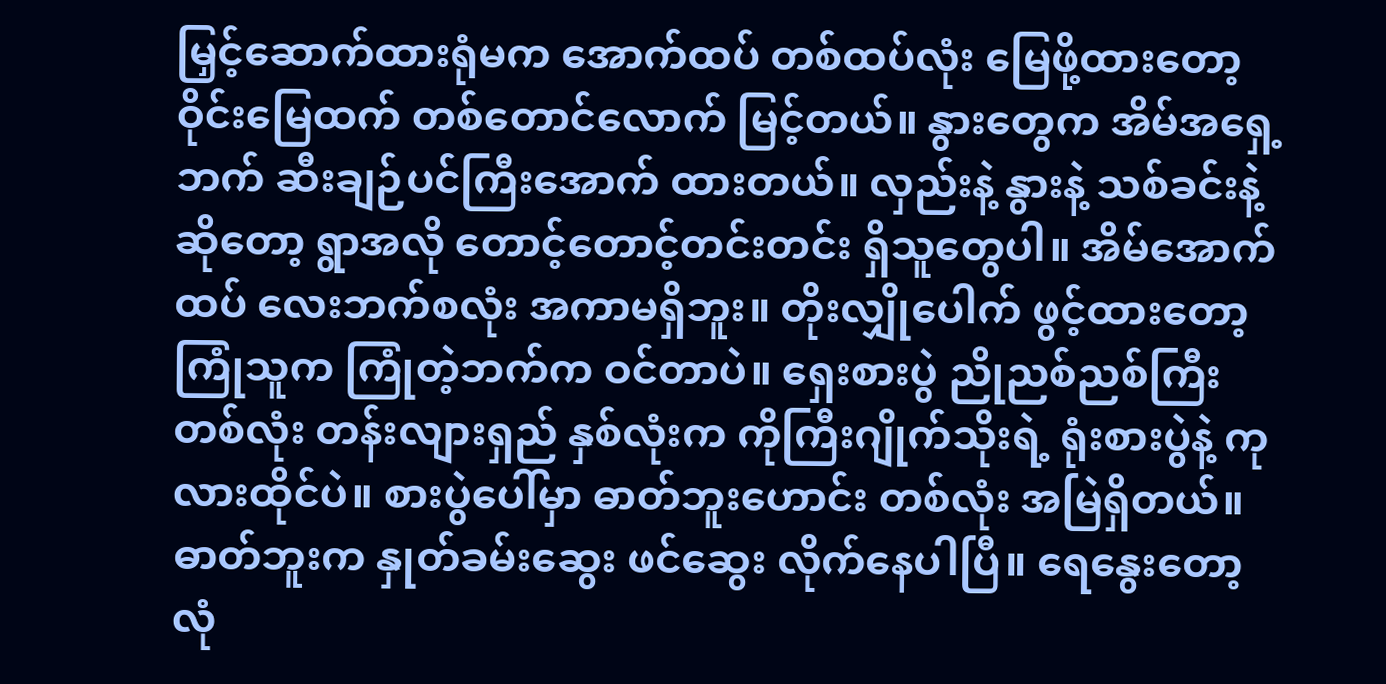မြှင့်ဆောက်ထားရုံမက အောက်ထပ် တစ်ထပ်လုံး မြေဖို့ထားတော့ ဝိုင်းမြေထက် တစ်တောင်လောက် မြင့်တယ်။ နွားတွေက အိမ်အရှေ့ဘက် ဆီးချဉ်ပင်ကြီးအောက် ထားတယ်။ လှည်းနဲ့ နွားနဲ့ သစ်ခင်းနဲ့ ဆိုတော့ ရွာအလို တောင့်တောင့်တင်းတင်း ရှိသူတွေပါ။ အိမ်အောက်ထပ် လေးဘက်စလုံး အကာမရှိဘူး။ တိုးလျှိုပေါက် ဖွင့်ထားတော့ ကြုံသူက ကြုံတဲ့ဘက်က ဝင်တာပဲ။ ရှေးစားပွဲ ညိုညစ်ညစ်ကြီး တစ်လုံး တန်းလျားရှည် နှစ်လုံးက ကိုကြီးဂျိုက်သိုးရဲ့ ရုံးစားပွဲနဲ့ ကုလားထိုင်ပဲ။ စားပွဲပေါ်မှာ ဓာတ်ဘူးဟောင်း တစ်လုံး အမြဲရှိတယ်။ ဓာတ်ဘူးက နှုတ်ခမ်းဆွေး ဖင်ဆွေး လိုက်နေပါပြီ။ ရေနွေးတော့ လုံ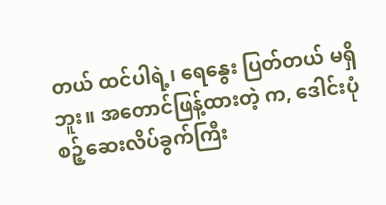တယ် ထင်ပါရဲ့၊ ရေနွေး ပြတ်တယ် မရှိဘူး။ အတောင်ဖြန့်ထားတဲ့ က, ဒေါင်းပုံ စဉ့်ဆေးလိပ်ခွက်ကြီး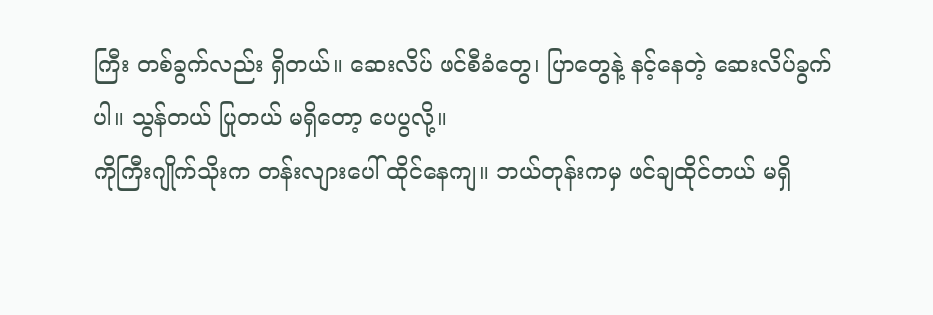ကြီး တစ်ခွက်လည်း ရှိတယ်။ ဆေးလိပ် ဖင်စီခံတွေ၊ ပြာတွေနဲ့ နင့်နေတဲ့ ဆေးလိပ်ခွက်ပါ။ သွန်တယ် ပြုတယ် မရှိတော့ ပေပွလို့။
ကိုကြီးဂျိုက်သိုးက တန်းလျားပေါ် ထိုင်နေကျ။ ဘယ်တုန်းကမှ ဖင်ချထိုင်တယ် မရှိ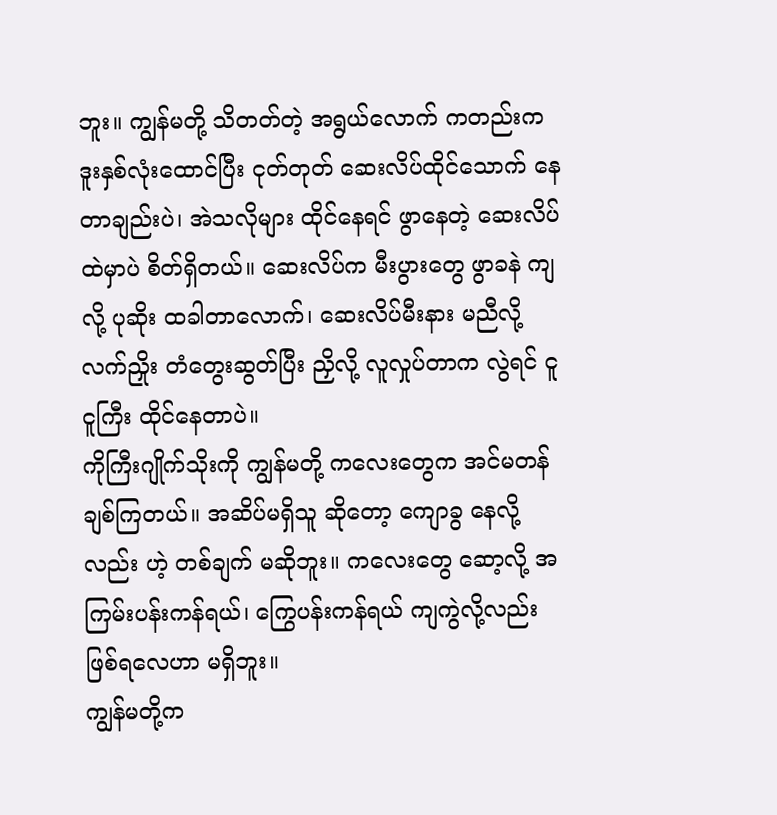ဘူး။ ကျွန်မတို့ သိတတ်တဲ့ အရွယ်လောက် ကတည်းက ဒူးနှစ်လုံးထောင်ပြီး ငုတ်တုတ် ဆေးလိပ်ထိုင်သောက် နေတာချည်းပဲ၊ အဲသလိုများ ထိုင်နေရင် ဖွာနေတဲ့ ဆေးလိပ်ထဲမှာပဲ စိတ်ရှိတယ်။ ဆေးလိပ်က မီးပွားတွေ ဖွာခနဲ ကျလို့ ပုဆိုး ထခါတာလောက်၊ ဆေးလိပ်မီးနား မညီလို့ လက်ညှိုး တံတွေးဆွတ်ပြီး ညှိလို့ လူလှုပ်တာက လွဲရင် ငူငူကြီး ထိုင်နေတာပဲ။
ကိုကြီးဂျိုက်သိုးကို ကျွန်မတို့ ကလေးတွေက အင်မတန် ချစ်ကြတယ်။ အဆိပ်မရှိသူ ဆိုတော့ ကျောခွ နေလို့လည်း ဟဲ့ တစ်ချက် မဆိုဘူး။ ကလေးတွေ ဆော့လို့ အကြမ်းပန်းကန်ရယ်၊ ကြွေပန်းကန်ရယ် ကျကွဲလို့လည်း ဖြစ်ရလေဟာ မရှိဘူး။
ကျွန်မတို့က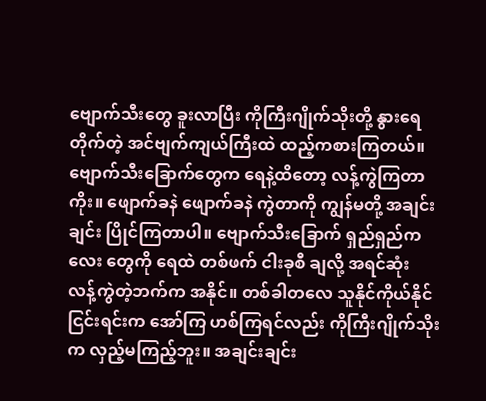ဗျောက်သီးတွေ ခူးလာပြီး ကိုကြီးဂျိုက်သိုးတို့ နွားရေတိုက်တဲ့ အင်ဗျက်ကျယ်ကြီးထဲ ထည့်ကစားကြတယ်။ ဗျောက်သီးခြောက်တွေက ရေနဲ့ထိတော့ လန့်ကွဲကြတာကိုး။ ဖျောက်ခနဲ ဖျောက်ခနဲ ကွဲတာကို ကျွန်မတို့ အချင်းချင်း ပြိုင်ကြတာပါ။ ဗျောက်သီးခြောက် ရှည်ရှည်ကလေး တွေကို ရေထဲ တစ်ဖက် ငါးခုစီ ချလို့ အရင်ဆုံး လန့်ကွဲတဲ့ဘက်က အနိုင်။ တစ်ခါတလေ သူနိုင်ကိုယ်နိုင် ငြင်းရင်းက အော်ကြ ဟစ်ကြရင်လည်း ကိုကြီးဂျိုက်သိုးက လှည့်မကြည့်ဘူး။ အချင်းချင်း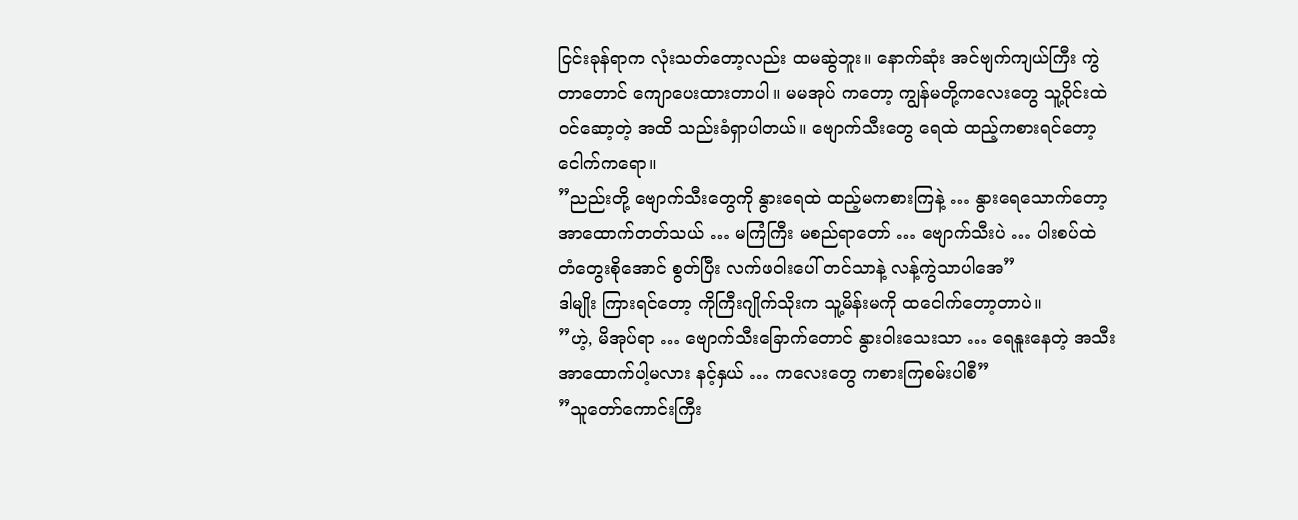ငြင်းခုန်ရာက လုံးသတ်တော့လည်း ထမဆွဲဘူး။ နောက်ဆုံး အင်ဗျက်ကျယ်ကြီး ကွဲတာတောင် ကျောပေးထားတာပါ။ မမအုပ် ကတော့ ကျွန်မတို့ကလေးတွေ သူ့ဝိုင်းထဲ ဝင်ဆော့တဲ့ အထိ သည်းခံရှာပါတယ်။ ဗျောက်သီးတွေ ရေထဲ ထည့်ကစားရင်တော့ ငေါက်ကရော။
”ညည်းတို့ ဗျောက်သီးတွေကို နွားရေထဲ ထည့်မကစားကြနဲ့ … နွားရေသောက်တော့ အာထောက်တတ်သယ် … မကြံကြီး မစည်ရာတော် … ဗျောက်သီးပဲ … ပါးစပ်ထဲ တံတွေးစိုအောင် စွတ်ပြီး လက်ဖဝါးပေါ် တင်သာနဲ့ လန့်ကွဲသာပါအေ”
ဒါမျိုး ကြားရင်တော့ ကိုကြီးဂျိုက်သိုးက သူ့မိန်းမကို ထငေါက်တော့တာပဲ။
”ဟဲ့, မိအုပ်ရာ … ဗျောက်သီးခြောက်တောင် နွားဝါးသေးသာ … ရေနူးနေတဲ့ အသီး အာထောက်ပါ့မလား နင့်နှယ် … ကလေးတွေ ကစားကြစမ်းပါစီ”
”သူတော်ကောင်းကြီး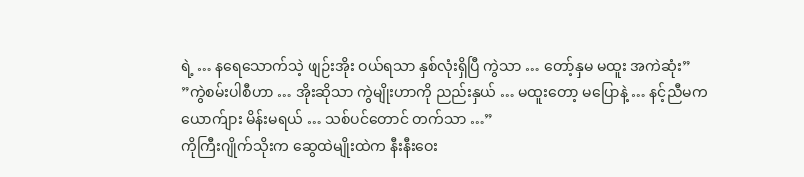ရဲ့ … နရေသောက်သဲ့ ဖျဉ်းအိုး ဝယ်ရသာ နှစ်လုံးရှိပြီ ကွဲသာ … တော့်နှမ မထူး အကဲဆုံး”
”ကွဲစမ်းပါစီဟာ … အိုးဆိုသာ ကွဲမျိုးဟာကို ညည်းနှယ် … မထူးတော့ မပြောနဲ့ … နင့်ညီမက ယောက်ျား မိန်းမရယ် … သစ်ပင်တောင် တက်သာ …”
ကိုကြီးဂျိုက်သိုးက ဆွေထဲမျိုးထဲက နီးနီးဝေး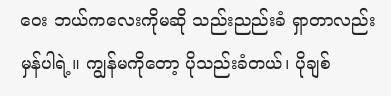ဝေး ဘယ်ကလေးကိုမဆို သည်းညည်းခံ ရှာတာလည်း မှန်ပါရဲ့။ ကျွန်မကိုတော့ ပိုသည်းခံတယ်၊ ပိုချစ်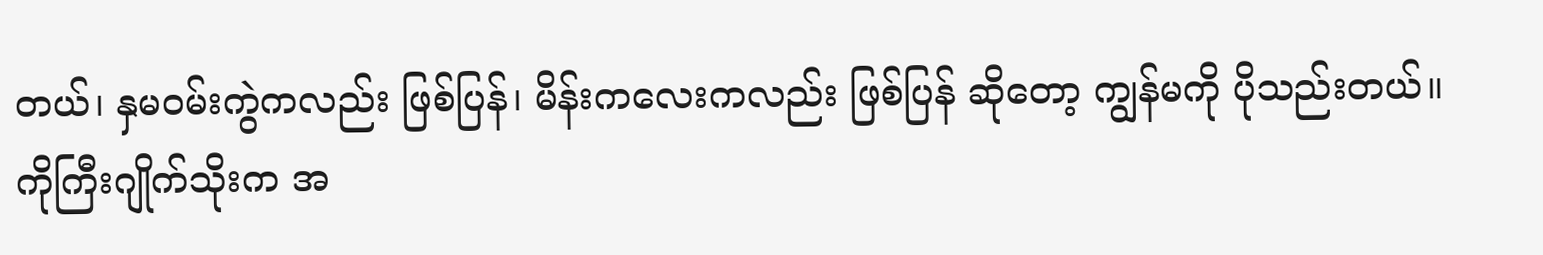တယ်၊ နှမဝမ်းကွဲကလည်း ဖြစ်ပြန်၊ မိန်းကလေးကလည်း ဖြစ်ပြန် ဆိုတော့ ကျွန်မကို ပိုသည်းတယ်။ ကိုကြီးဂျိုက်သိုးက အ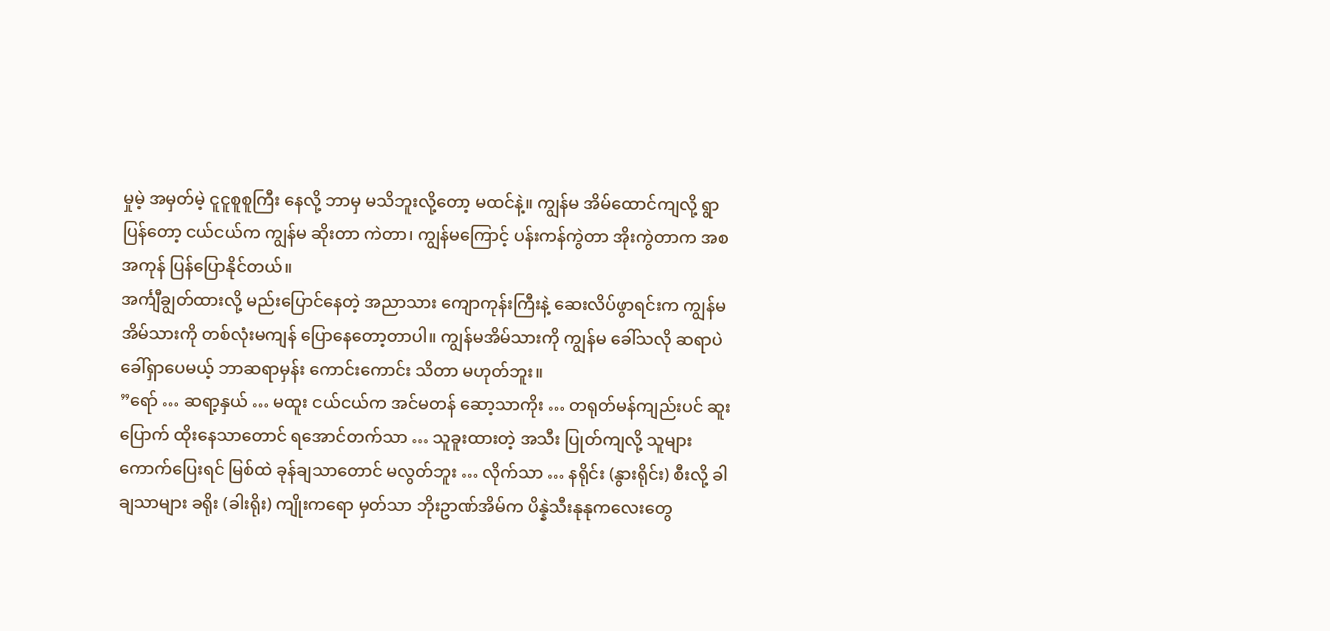မှုမဲ့ အမှတ်မဲ့ ငူငူစူစူကြီး နေလို့ ဘာမှ မသိဘူးလို့တော့ မထင်နဲ့။ ကျွန်မ အိမ်ထောင်ကျလို့ ရွာပြန်တော့ ငယ်ငယ်က ကျွန်မ ဆိုးတာ ကဲတာ၊ ကျွန်မကြောင့် ပန်းကန်ကွဲတာ အိုးကွဲတာက အစ အကုန် ပြန်ပြောနိုင်တယ်။
အင်္ကျီချွတ်ထားလို့ မည်းပြောင်နေတဲ့ အညာသား ကျောကုန်းကြီးနဲ့ ဆေးလိပ်ဖွာရင်းက ကျွန်မအိမ်သားကို တစ်လုံးမကျန် ပြောနေတော့တာပါ။ ကျွန်မအိမ်သားကို ကျွန်မ ခေါ်သလို ဆရာပဲ ခေါ်ရှာပေမယ့် ဘာဆရာမှန်း ကောင်းကောင်း သိတာ မဟုတ်ဘူး။
”ရော် … ဆရာ့နှယ် … မထူး ငယ်ငယ်က အင်မတန် ဆော့သာကိုး … တရုတ်မန်ကျည်းပင် ဆူးပြောက် ထိုးနေသာတောင် ရအောင်တက်သာ … သူခူးထားတဲ့ အသီး ပြုတ်ကျလို့ သူများ ကောက်ပြေးရင် မြစ်ထဲ ခုန်ချသာတောင် မလွတ်ဘူး … လိုက်သာ … နရိုင်း (နွားရိုင်း) စီးလို့ ခါချသာများ ခရိုး (ခါးရိုး) ကျိုးကရော မှတ်သာ ဘိုးဥာဏ်အိမ်က ပိန္နဲသီးနုနုကလေးတွေ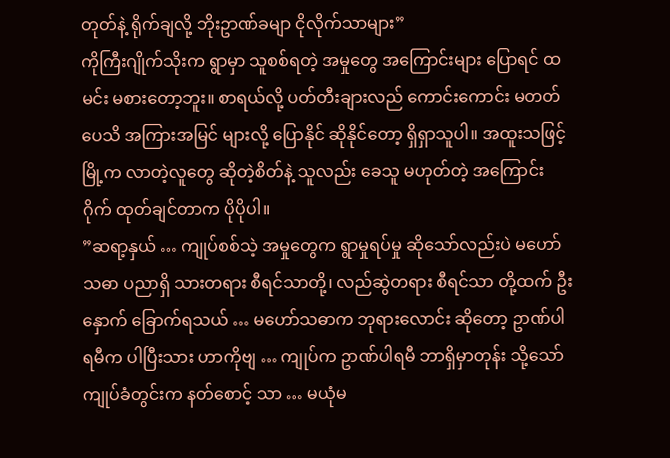တုတ်နဲ့ ရိုက်ချလို့ ဘိုးဥာဏ်ခမျာ ငိုလိုက်သာများ”
ကိုကြီးဂျိုက်သိုးက ရွာမှာ သူစစ်ရတဲ့ အမှုတွေ အကြောင်းများ ပြောရင် ထမင်း မစားတော့ဘူး။ စာရယ်လို့ ပတ်တီးချားလည် ကောင်းကောင်း မတတ်ပေသိ အကြားအမြင် များလို့ ပြောနိုင် ဆိုနိုင်တော့ ရှိရှာသူပါ။ အထူးသဖြင့် မြို့က လာတဲ့လူတွေ ဆိုတဲ့စိတ်နဲ့ သူလည်း ခေသူ မဟုတ်တဲ့ အကြောင်း ဂိုက် ထုတ်ချင်တာက ပိုပိုပါ။
”ဆရာ့နှယ် … ကျုပ်စစ်သဲ့ အမှုတွေက ရွာမှုရပ်မှု ဆိုသော်လည်းပဲ မဟော်သဓာ ပညာရှိ သားတရား စီရင်သာတို့၊ လည်ဆွဲတရား စီရင်သာ တို့ထက် ဦးနှောက် ခြောက်ရသယ် … မဟော်သဓာက ဘုရားလောင်း ဆိုတော့ ဥာဏ်ပါရမီက ပါပြီးသား ဟာကိုဗျ … ကျုပ်က ဥာဏ်ပါရမီ ဘာရှိမှာတုန်း သို့သော် ကျုပ်ခံတွင်းက နတ်စောင့် သာ … မယုံမ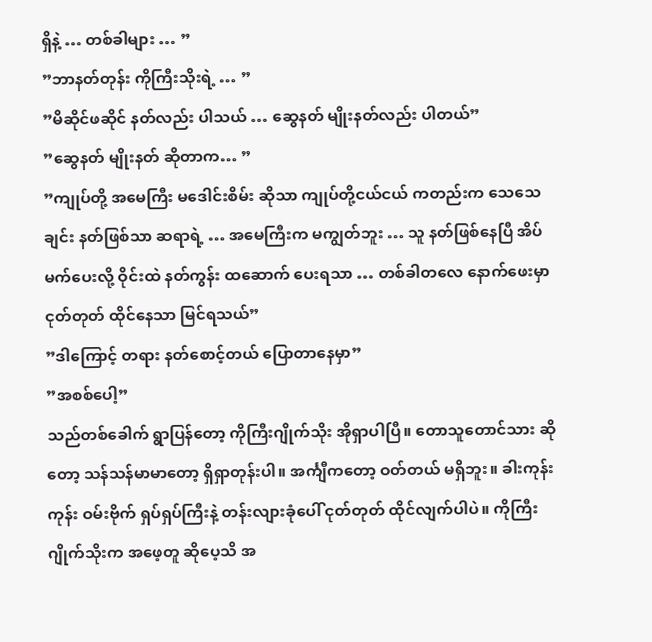ရှိနဲ့ … တစ်ခါများ … ”
”ဘာနတ်တုန်း ကိုကြီးသိုးရဲ့ … ”
”မိဆိုင်ဖဆိုင် နတ်လည်း ပါသယ် … ဆွေနတ် မျိုးနတ်လည်း ပါတယ်”
”ဆွေနတ် မျိုးနတ် ဆိုတာက… ”
”ကျုပ်တို့ အမေကြီး မဒေါင်းစိမ်း ဆိုသာ ကျုပ်တို့ငယ်ငယ် ကတည်းက သေသေချင်း နတ်ဖြစ်သာ ဆရာရဲ့ … အမေကြီးက မကျွတ်ဘူး … သူ နတ်ဖြစ်နေပြီ အိပ်မက်ပေးလို့ ဝိုင်းထဲ နတ်ကွန်း ထဆောက် ပေးရသာ … တစ်ခါတလေ နောက်ဖေးမှာ ငုတ်တုတ် ထိုင်နေသာ မြင်ရသယ်”
”ဒါကြောင့် တရား နတ်စောင့်တယ် ပြောတာနေမှာ”
”အစစ်ပေါ့”
သည်တစ်ခေါက် ရွာပြန်တော့ ကိုကြီးဂျိုက်သိုး အိုရှာပါပြီ။ တောသူတောင်သား ဆိုတော့ သန်သန်မာမာတော့ ရှိရှာတုန်းပါ။ အင်္ကျီကတော့ ဝတ်တယ် မရှိဘူး။ ခါးကုန်းကုန်း ဝမ်းဗိုက် ရှပ်ရှပ်ကြီးနဲ့ တန်းလျားခုံပေါ် ငုတ်တုတ် ထိုင်လျက်ပါပဲ။ ကိုကြီးဂျိုက်သိုးက အဖေ့တူ ဆိုပေ့သိ အ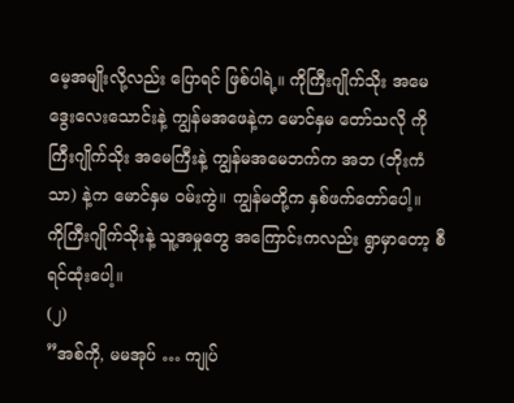မေ့အမျိုးလို့လည်း ပြောရင် ဖြစ်ပါရဲ့။ ကိုကြီးဂျိုက်သိုး အမေ ဒွေးလေးသောင်းနဲ့ ကျွန်မအဖေနဲ့က မောင်နှမ တော်သလို ကိုကြီးဂျိုက်သိုး အမေကြီးနဲ့ ကျွန်မအမေဘက်က အဘ (ဘိုးကံသာ) နဲ့က မောင်နှမ ဝမ်းကွဲ။ ကျွန်မတို့က နှစ်ဖက်တော်ပေါ့။
ကိုကြီးဂျိုက်သိုးနဲ့ သူ့အမှုတွေ အကြောင်းကလည်း ရွာမှာတော့ စီရင်ထုံးပေါ့။
(၂)
”အစ်ကို, မမအုပ် … ကျုပ်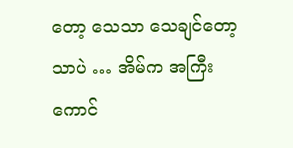တော့ သေသာ သေချင်တော့သာပဲ … အိမ်က အကြီးကောင်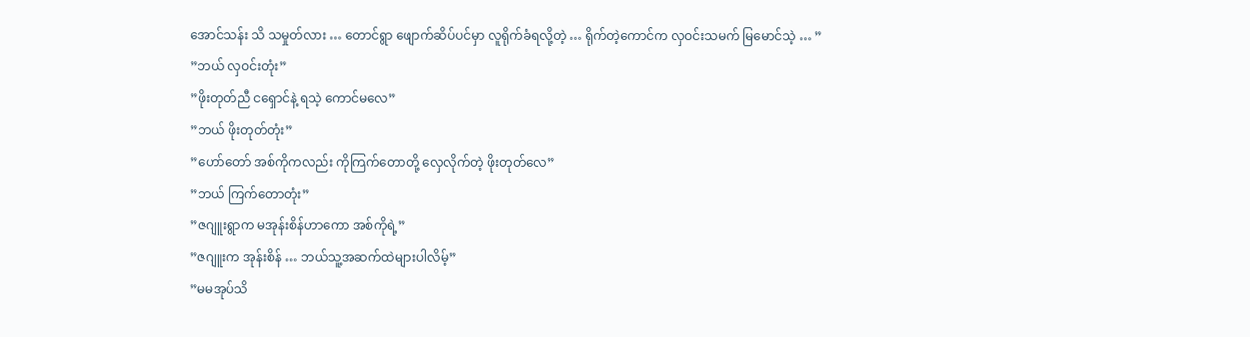အောင်သန်း သိ သမှုတ်လား … တောင်ရွာ ဖျောက်ဆိပ်ပင်မှာ လူရိုက်ခံရလို့တဲ့ … ရိုက်တဲ့ကောင်က လှဝင်းသမက် မြမောင်သဲ့ … ”
”ဘယ် လှဝင်းတုံး”
”ဖိုးတုတ်ညီ ငရှောင်နဲ့ ရသဲ့ ကောင်မလေ”
”ဘယ် ဖိုးတုတ်တုံး”
”ဟော်တော် အစ်ကိုကလည်း ကိုကြက်တောတို့ လှေလိုက်တဲ့ ဖိုးတုတ်လေ”
”ဘယ် ကြက်တောတုံး”
”ဇဂျူးရွာက မအုန်းစိန်ဟာကော အစ်ကိုရဲ့”
”ဇဂျူးက အုန်းစိန် … ဘယ်သူ့အဆက်ထဲများပါလိမ့်”
”မမအုပ်သိ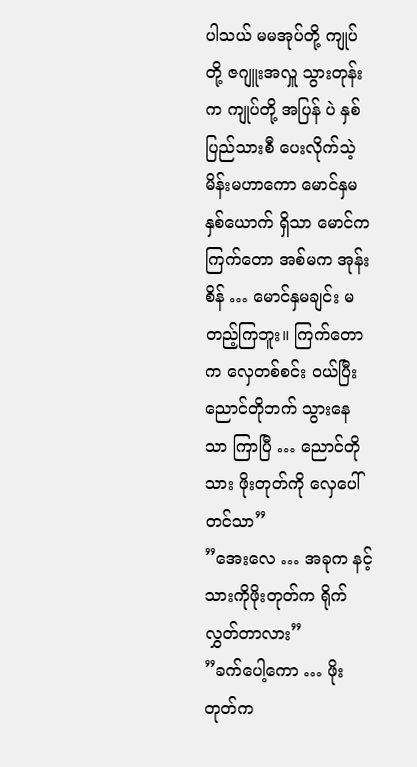ပါသယ် မမအုပ်တို့ ကျုပ်တို့ ဇဂျူးအလှူ သွားတုန်းက ကျုပ်တို့ အပြန် ပဲ နှစ်ပြည်သားစီ ပေးလိုက်သဲ့ မိန်းမဟာကော မောင်နှမ နှစ်ယောက် ရှိသာ မောင်က ကြက်တော အစ်မက အုန်းစိန် … မောင်နှမချင်း မတည့်ကြဘူး။ ကြက်တောက လှေတစ်စင်း ဝယ်ပြီး ညောင်တိုဘက် သွားနေသာ ကြာပြီ … ညောင်တိုသား ဖိုးတုတ်ကို လှေပေါ်တင်သာ”
”အေးလေ … အခုက နင့်သားကိုဖိုးတုတ်က ရိုက်လွှတ်တာလား”
”ခက်ပေါ့ကော … ဖိုးတုတ်က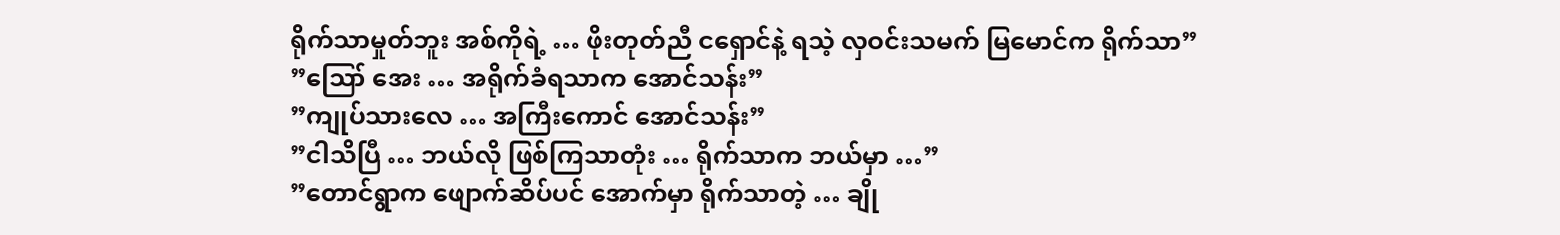ရိုက်သာမှုတ်ဘူး အစ်ကိုရဲ့ … ဖိုးတုတ်ညီ ငရှောင်နဲ့ ရသဲ့ လှဝင်းသမက် မြမောင်က ရိုက်သာ”
”ဪ အေး … အရိုက်ခံရသာက အောင်သန်း”
”ကျုပ်သားလေ … အကြီးကောင် အောင်သန်း”
”ငါသိပြီ … ဘယ်လို ဖြစ်ကြသာတုံး … ရိုက်သာက ဘယ်မှာ …”
”တောင်ရွာက ဖျောက်ဆိပ်ပင် အောက်မှာ ရိုက်သာတဲ့ … ချို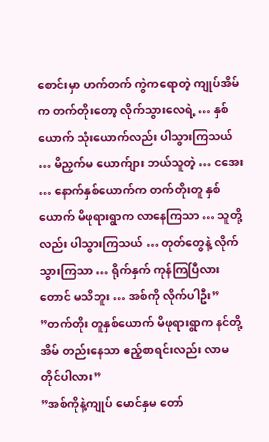စောင်းမှာ ဟက်တက် ကွဲကရောတဲ့ ကျုပ်အိမ်က တက်တိုးတော့ လိုက်သွားလေရဲ့ … နှစ်ယောက် သုံးယောက်လည်း ပါသွားကြသယ် … မိညှက်မ ယောက်ျား ဘယ်သူတဲ့ … ငအေး … နောက်နှစ်ယောက်က တက်တိုးတူ နှစ်ယောက် မိဖုရားရွာက လာနေကြသာ … သူတို့လည်း ပါသွားကြသယ် … တုတ်တွေနဲ့ လိုက်သွားကြသာ … ရိုက်နှက် ကုန်ကြပြီလားတောင် မသိဘူး … အစ်ကို လိုက်ပါဦး”
”တက်တိုး တူနှစ်ယောက် မိဖုရားရွာက နင်တို့အိမ် တည်းနေသာ ဧည့်စာရင်းလည်း လာမတိုင်ပါလား”
”အစ်ကိုနဲ့ကျုပ် မောင်နှမ တော်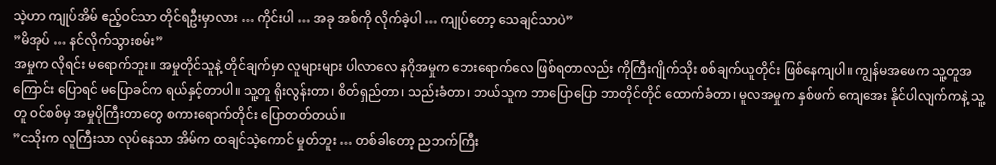သဲ့ဟာ ကျုပ်အိမ် ဧည့်ဝင်သာ တိုင်ရဦးမှာလား … ကိုင်းပါ … အခု အစ်ကို လိုက်ခဲ့ပါ … ကျုပ်တော့ သေချင်သာပဲ”
”မိအုပ် … နင်လိုက်သွားစမ်း”
အမှုက လိုရင်း မရောက်ဘူး။ အမှုတိုင်သူနဲ့ တိုင်ချက်မှာ လူများများ ပါလာလေ နဂိုအမှုက ဘေးရောက်လေ ဖြစ်ရတာလည်း ကိုကြီးဂျိုက်သိုး စစ်ချက်ယူတိုင်း ဖြစ်နေကျပါ။ ကျွန်မအဖေက သူ့တူအကြောင်း ပြောရင် မပြောခင်က ရယ်နှင့်တာပါ။ သူ့တူ ရိုးလွန်းတာ၊ စိတ်ရှည်တာ၊ သည်းခံတာ၊ ဘယ်သူက ဘာပြောပြော ဘာတိုင်တိုင် ထောက်ခံတာ၊ မူလအမှုက နှစ်ဖက် ကျေအေး နိုင်ပါလျက်ကနဲ့ သူ့တူ ဝင်စစ်မှ အမှုပိုကြီးတာတွေ စကားရောက်တိုင်း ပြောတတ်တယ်။
”ငသိုးက လူကြီးသာ လုပ်နေသာ အိမ်က ထချင်သဲ့ကောင် မှုတ်ဘူး … တစ်ခါတော့ ညဘက်ကြီး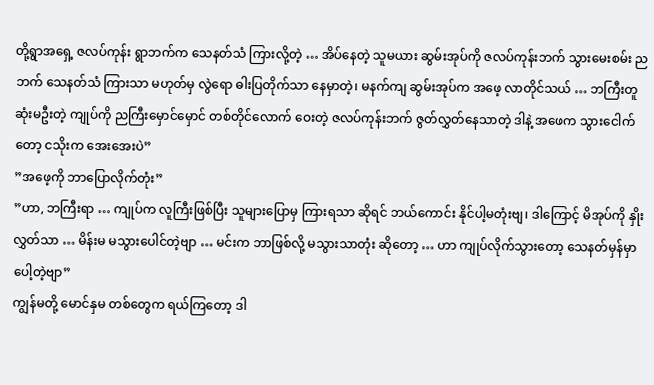တို့ရွာအရှေ့ ဇလပ်ကုန်း ရွာဘက်က သေနတ်သံ ကြားလို့တဲ့ … အိပ်နေတဲ့ သူမယား ဆွမ်းအုပ်ကို ဇလပ်ကုန်းဘက် သွားမေးစမ်း ညဘက် သေနတ်သံ ကြားသာ မဟုတ်မှ လွဲရော ဓါးပြတိုက်သာ နေမှာတဲ့၊ မနက်ကျ ဆွမ်းအုပ်က အဖေ့ လာတိုင်သယ် … ဘကြီးတူ ဆုံးမဦးတဲ့ ကျုပ်ကို ညကြီးမှောင်မှောင် တစ်တိုင်လောက် ဝေးတဲ့ ဇလပ်ကုန်းဘက် ဇွတ်လွှတ်နေသာတဲ့ ဒါနဲ့ အဖေက သွားငေါက်တော့ ငသိုးက အေးအေးပဲ”
”အဖေ့ကို ဘာပြောလိုက်တုံး”
”ဟာ, ဘကြီးရာ … ကျုပ်က လူကြီးဖြစ်ပြီး သူများပြောမှ ကြားရသာ ဆိုရင် ဘယ်ကောင်း နိုင်ပါ့မတုံးဗျ၊ ဒါကြောင့် မိအုပ်ကို နှိုးလွှတ်သာ … မိန်းမ မသွားပေါင်တဲ့ဗျာ … မင်းက ဘာဖြစ်လို့ မသွားသာတုံး ဆိုတော့ … ဟာ ကျုပ်လိုက်သွားတော့ သေနတ်မှန်မှာပေါ့တဲ့ဗျာ”
ကျွန်မတို့ မောင်နှမ တစ်တွေက ရယ်ကြတော့ ဒါ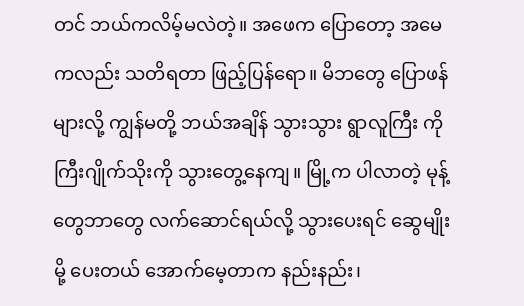တင် ဘယ်ကလိမ့်မလဲတဲ့။ အဖေက ပြောတော့ အမေကလည်း သတိရတာ ဖြည့်ပြန်ရော။ မိဘတွေ ပြောဖန်များလို့ ကျွန်မတို့ ဘယ်အချိန် သွားသွား ရွာလူကြီး ကိုကြီးဂျိုက်သိုးကို သွားတွေ့နေကျ။ မြို့က ပါလာတဲ့ မုန့်တွေဘာတွေ လက်ဆောင်ရယ်လို့ သွားပေးရင် ဆွေမျိုးမို့ ပေးတယ် အောက်မေ့တာက နည်းနည်း၊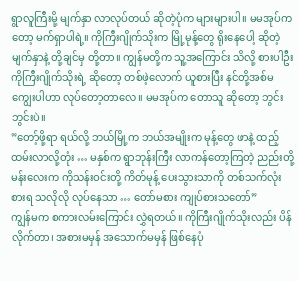ရွာလူကြီးမို့ မျက်နှာ လာလုပ်တယ် ဆိုတဲ့ပုံက များများပါ။ မမအုပ်ကတော့ မက်ရှာပါရဲ့။ ကိုကြီးဂျိုက်သိုးက မြို့မုန့်တွေ ရိုးနေပေါ့ ဆိုတဲ့ မျက်နှာနဲ့ တို့ချင်မှ တို့တာ။ ကျွန်မတို့က သူ့အကြောင်း သိလို့ စားပါဦး ကိုကြီးဂျိုက်သိုးရဲ့ ဆိုတော့ တစ်ဖဲ့လောက် ယူစားပြီး နင်တို့အစ်မ ကျွေးပါဟာ လုပ်တော့တာလေ။ မမအုပ်က တောသူ ဆိုတော့ ဘွင်းဘွင်းပဲ။
”တော့်ဖို့ရာ ရယ်လို့ ဘယ်မြို့က ဘယ်အမျိုးက မုန့်တွေ ဖာနဲ့ ထည့်ထမ်းလာလို့တုံး … မနှစ်က ရွာဘုန်းကြီး လာကန်တော့ကြတဲ့ ညည်းတို့ မန်းလေးက ကိုသန်းဝင်းတို့ ကိတ်မုန့် ပေးသွားသာကို တစ်သက်လုံး စားရ သလိုလို လုပ်နေသာ … တော်မစား ကျုပ်စားသတော်”
ကျွန်မက စကားလမ်းကြောင်း လွှဲရတယ်။ ကိုကြီးဂျိုက်သိုးလည်း ပိန်လိုက်တာ၊ အစားမမှန် အသောက်မမှန် ဖြစ်နေပုံ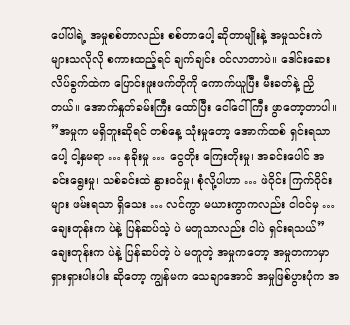ပေါ်ပါရဲ့ အမှုစစ်တာလည်း စစ်တာပေါ့ ဆိုတာမျိုးနဲ့ အမှုသင်းကဲ များသလိုလို စကားထည့်ရင် ချက်ချင်း ဝင်လာတာပဲ။ ဒေါင်းဆေးလိပ်ခွက်ထဲက ပြောင်းဖူးဖက်တိုကို ကောက်ယူပြီး မီးခတ်နဲ့ ညှိတယ်။ အောက်နှုတ်ခမ်းကြီး ထော်ပြီး ငေါ်ငေါ်ကြီး ဖွာတော့တာပါ။
”အမှုက မရှိဘူးဆိုရင် တစ်နေ့ သုံးမှုတော့ အောက်ထစ် ရှင်းရသာပေါ့ ငါ့နှမရာ … နခိုးမှု … ငွေတိုး ကြေးတိုးမှု၊ အခင်းပေါင် အခင်းရွေးမှု၊ သစ်ခင်းထဲ နွားဝင်မှု၊ စုံလို့ပါဟာ … ဖဲဝိုင်း ကြက်ဝိုင်းများ ဖမ်းရသာ ရှိသေး … လင်ကွာ မယားကွာကလည်း ငါဝင်မှ … ချေးတုန်းက ပဲနဲ့ ပြန်ဆပ်သဲ့ ပဲ မတူသာလည်း ငါပဲ ရှင်းရသယ်”
ချေးတုန်းက ပဲနဲ့ ပြန်ဆပ်တဲ့ ပဲ မတူတဲ့ အမှုကတော့ အမှုတကာမှာ ရှားရှားပါးပါး ဆိုတော့ ကျွန်မက သေချာအောင် အမှုဖြစ်ပွားပုံက အ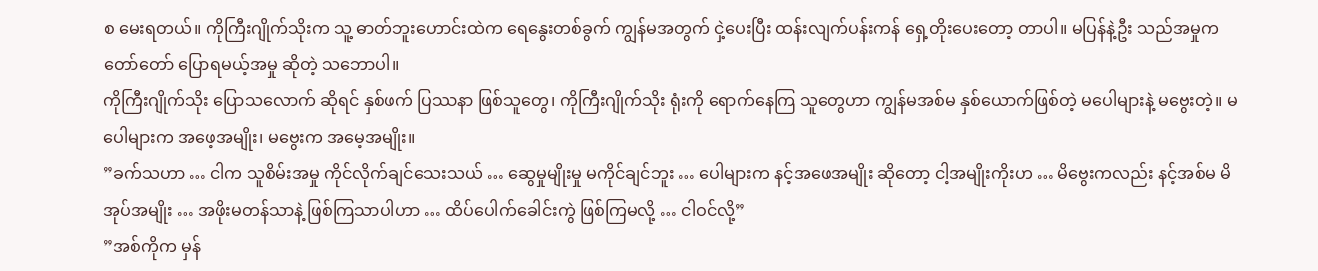စ မေးရတယ်။ ကိုကြီးဂျိုက်သိုးက သူ့ ဓာတ်ဘူးဟောင်းထဲက ရေနွေးတစ်ခွက် ကျွန်မအတွက် ငှဲ့ပေးပြီး ထန်းလျက်ပန်းကန် ရှေ့တိုးပေးတော့ တာပါ။ မပြန်နဲ့ဦး သည်အမှုက တော်တော် ပြောရမယ့်အမှု ဆိုတဲ့ သဘောပါ။
ကိုကြီးဂျိုက်သိုး ပြောသလောက် ဆိုရင် နှစ်ဖက် ပြဿနာ ဖြစ်သူတွေ၊ ကိုကြီးဂျိုက်သိုး ရုံးကို ရောက်နေကြ သူတွေဟာ ကျွန်မအစ်မ နှစ်ယောက်ဖြစ်တဲ့ မပေါများနဲ့ မဗွေးတဲ့။ မပေါများက အဖေ့အမျိုး၊ မဗွေးက အမေ့အမျိုး။
”ခက်သဟာ … ငါက သူစိမ်းအမှု ကိုင်လိုက်ချင်သေးသယ် … ဆွေမှုမျိုးမှု မကိုင်ချင်ဘူး … ပေါများက နင့်အဖေအမျိုး ဆိုတော့ ငါ့အမျိုးကိုးဟ … မိဗွေးကလည်း နင့်အစ်မ မိအုပ်အမျိုး … အဖိုးမတန်သာနဲ့ ဖြစ်ကြသာပါဟာ … ထိပ်ပေါက်ခေါင်းကွဲ ဖြစ်ကြမလို့ … ငါဝင်လို့”
”အစ်ကိုက မှန်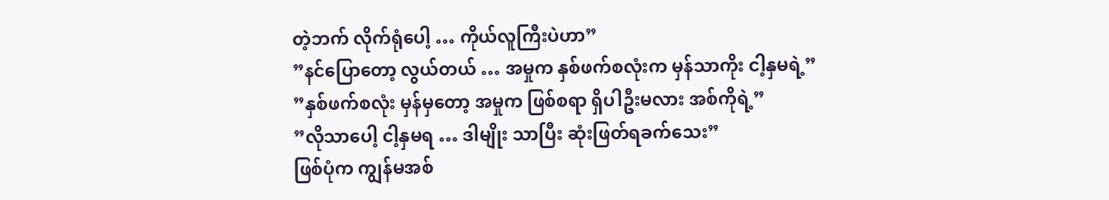တဲ့ဘက် လိုက်ရုံပေါ့ … ကိုယ်လူကြီးပဲဟာ”
”နင်ပြောတော့ လွယ်တယ် … အမှုက နှစ်ဖက်စလုံးက မှန်သာကိုး ငါ့နှမရဲ့”
”နှစ်ဖက်စလုံး မှန်မှတော့ အမှုက ဖြစ်စရာ ရှိပါဦးမလား အစ်ကိုရဲ့”
”လိုသာပေါ့ ငါ့နှမရ … ဒါမျိုး သာပြီး ဆုံးဖြတ်ရခက်သေး”
ဖြစ်ပုံက ကျွန်မအစ်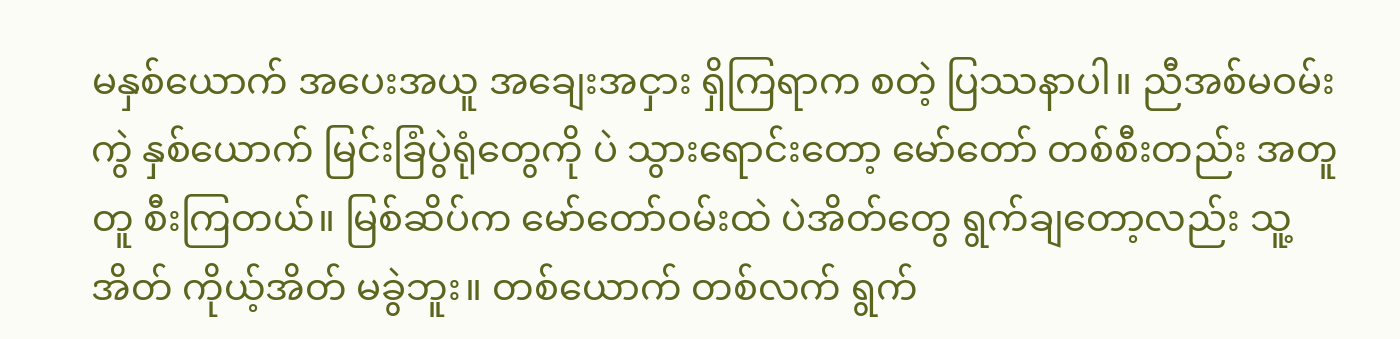မနှစ်ယောက် အပေးအယူ အချေးအငှား ရှိကြရာက စတဲ့ ပြဿနာပါ။ ညီအစ်မဝမ်းကွဲ နှစ်ယောက် မြင်းခြံပွဲရုံတွေကို ပဲ သွားရောင်းတော့ မော်တော် တစ်စီးတည်း အတူတူ စီးကြတယ်။ မြစ်ဆိပ်က မော်တော်ဝမ်းထဲ ပဲအိတ်တွေ ရွက်ချတော့လည်း သူ့အိတ် ကိုယ့်အိတ် မခွဲဘူး။ တစ်ယောက် တစ်လက် ရွက်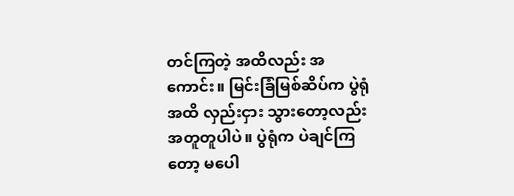တင်ကြတဲ့ အထိလည်း အကောင်း။ မြင်းခြံမြစ်ဆိပ်က ပွဲရုံအထိ လှည်းငှား သွားတော့လည်း အတူတူပါပဲ။ ပွဲရုံက ပဲချင်ကြတော့ မပေါ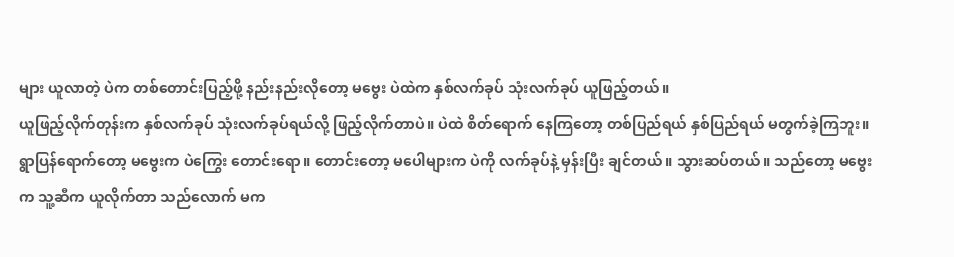များ ယူလာတဲ့ ပဲက တစ်တောင်းပြည့်ဖို့ နည်းနည်းလိုတော့ မဗွေး ပဲထဲက နှစ်လက်ခုပ် သုံးလက်ခုပ် ယူဖြည့်တယ်။
ယူဖြည့်လိုက်တုန်းက နှစ်လက်ခုပ် သုံးလက်ခုပ်ရယ်လို့ ဖြည့်လိုက်တာပဲ။ ပဲထဲ စိတ်ရောက် နေကြတော့ တစ်ပြည်ရယ် နှစ်ပြည်ရယ် မတွက်ခဲ့ကြဘူး။ ရွာပြန်ရောက်တော့ မဗွေးက ပဲကြွေး တောင်းရော။ တောင်းတော့ မပေါများက ပဲကို လက်ခုပ်နဲ့ မှန်းပြီး ချင်တယ်။ သွားဆပ်တယ်။ သည်တော့ မဗွေးက သူ့ဆီက ယူလိုက်တာ သည်လောက် မက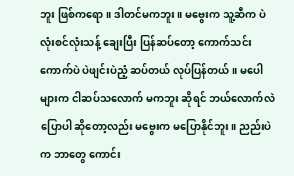ဘူး ဖြစ်ကရော။ ဒါတင်မကဘူး။ မဗွေးက သူ့ဆီက ပဲ လုံးစင်လုံးသန့် ချေးပြီး ပြန်ဆပ်တော့ ကောက်သင်းကောက်ပဲ ပဲဖျင်းပဲညံ့ ဆပ်တယ် လုပ်ပြန်တယ်။ မပေါများက ငါဆပ်သလောက် မကဘူး ဆိုရင် ဘယ်လောက်လဲ ပြောပါ ဆိုတော့လည်း မဗွေးက မပြောနိုင်ဘူး။ ညည်းပဲက ဘာတွေ ကောင်း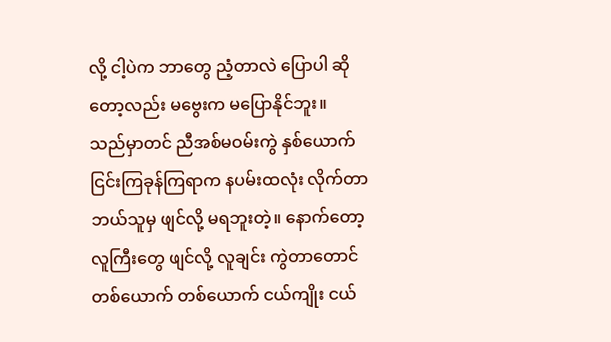လို့ ငါ့ပဲက ဘာတွေ ညံ့တာလဲ ပြောပါ ဆိုတော့လည်း မဗွေးက မပြောနိုင်ဘူး။
သည်မှာတင် ညီအစ်မဝမ်းကွဲ နှစ်ယောက် ငြင်းကြခုန်ကြရာက နပမ်းထလုံး လိုက်တာ ဘယ်သူမှ ဖျင်လို့ မရဘူးတဲ့။ နောက်တော့ လူကြီးတွေ ဖျင်လို့ လူချင်း ကွဲတာတောင် တစ်ယောက် တစ်ယောက် ငယ်ကျိုး ငယ်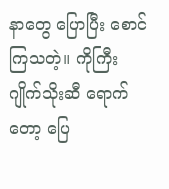နာတွေ ပြောပြီး စောင်ကြသတဲ့။ ကိုကြီးဂျိုက်သိုးဆီ ရောက်တော့ ပြေ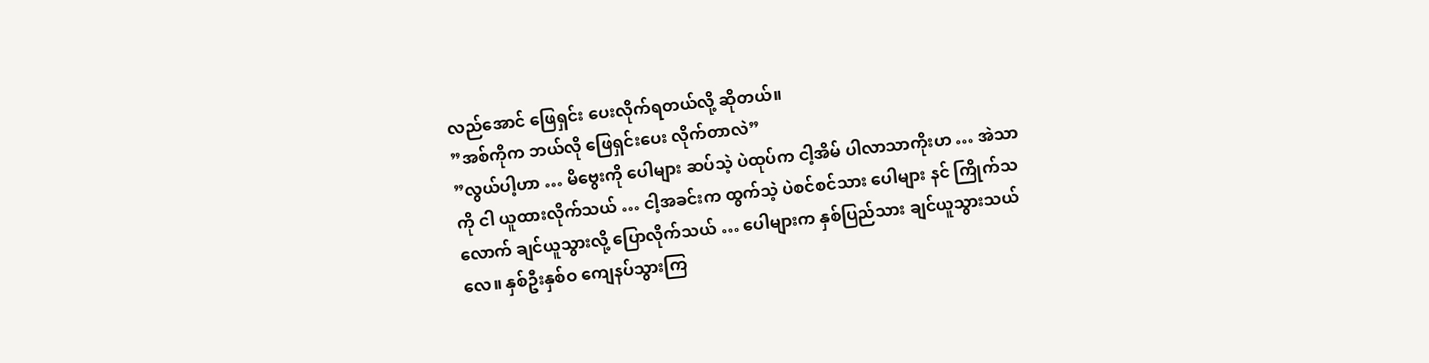လည်အောင် ဖြေရှင်း ပေးလိုက်ရတယ်လို့ ဆိုတယ်။
”အစ်ကိုက ဘယ်လို ဖြေရှင်းပေး လိုက်တာလဲ”
”လွယ်ပါ့ဟာ … မိဗွေးကို ပေါများ ဆပ်သဲ့ ပဲထုပ်က ငါ့အိမ် ပါလာသာကိုးဟ … အဲသာကို ငါ ယူထားလိုက်သယ် … ငါ့အခင်းက ထွက်သဲ့ ပဲစင်စင်သား ပေါများ နင် ကြိုက်သလောက် ချင်ယူသွားလို့ ပြောလိုက်သယ် … ပေါများက နှစ်ပြည်သား ချင်ယူသွားသယ်လေ။ နှစ်ဦးနှစ်ဝ ကျေနပ်သွားကြ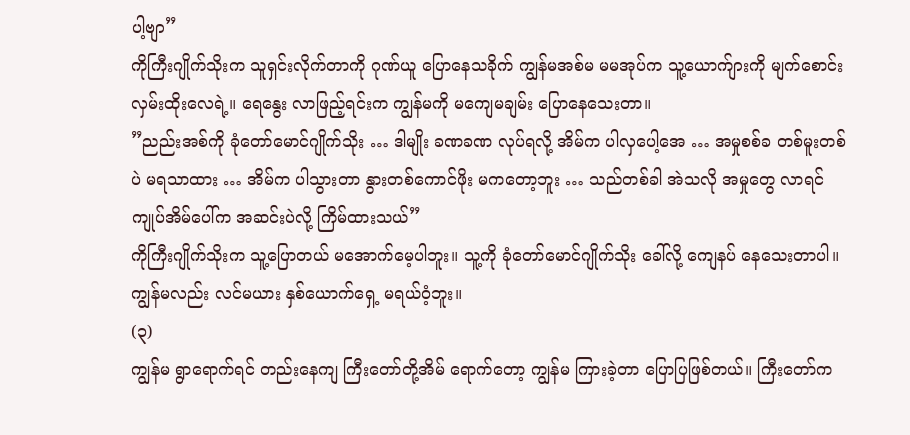ပါ့ဗျာ”
ကိုကြီးဂျိုက်သိုးက သူရှင်းလိုက်တာကို ဂုဏ်ယူ ပြောနေသခိုက် ကျွန်မအစ်မ မမအုပ်က သူ့ယောက်ျားကို မျက်စောင်း လှမ်းထိုးလေရဲ့။ ရေနွေး လာဖြည့်ရင်းက ကျွန်မကို မကျေမချမ်း ပြောနေသေးတာ။
”ညည်းအစ်ကို ခုံတော်မောင်ဂျိုက်သိုး … ဒါမျိုး ခဏခဏ လုပ်ရလို့ အိမ်က ပါလှပေါ့အေ … အမှုစစ်ခ တစ်မူးတစ်ပဲ မရသာထား … အိမ်က ပါသွားတာ နွားတစ်ကောင်ဖိုး မကတော့ဘူး … သည်တစ်ခါ အဲသလို အမှုတွေ လာရင် ကျုပ်အိမ်ပေါ်က အဆင်းပဲလို့ ကြိမ်ထားသယ်”
ကိုကြီးဂျိုက်သိုးက သူ့ပြောတယ် မအောက်မေ့ပါဘူး။ သူ့ကို ခုံတော်မောင်ဂျိုက်သိုး ခေါ်လို့ ကျေနပ် နေသေးတာပါ။ ကျွန်မလည်း လင်မယား နှစ်ယောက်ရှေ့ မရယ်ဝံ့ဘူး။
(၃)
ကျွန်မ ရွာရောက်ရင် တည်းနေကျ ကြီးတော်တို့အိမ် ရောက်တော့ ကျွန်မ ကြားခဲ့တာ ပြောပြဖြစ်တယ်။ ကြီးတော်က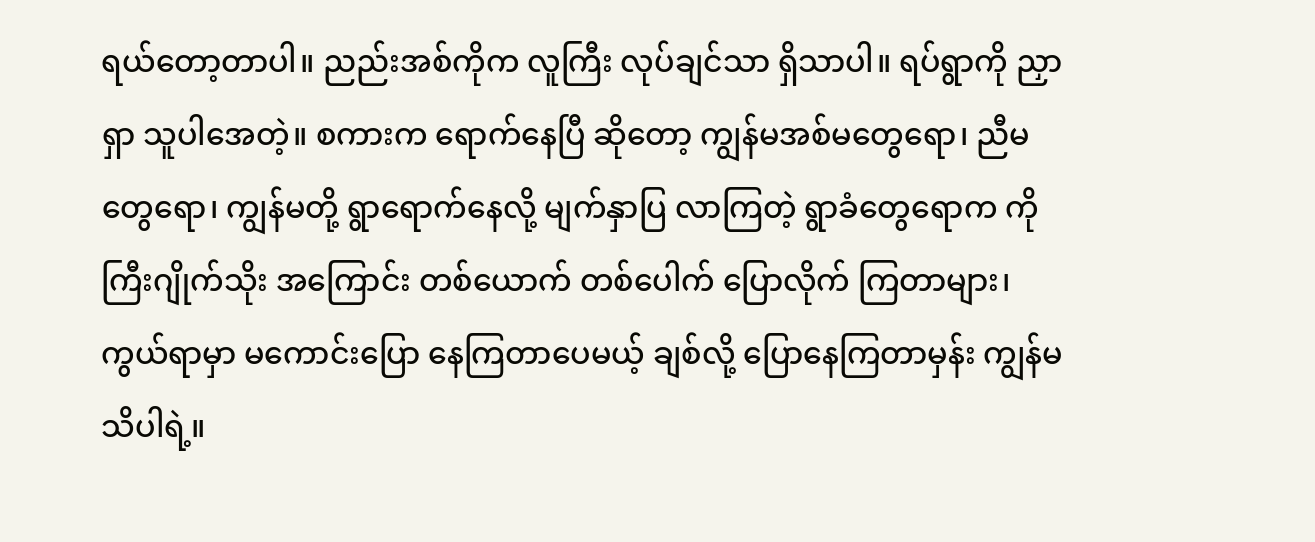ရယ်တော့တာပါ။ ညည်းအစ်ကိုက လူကြီး လုပ်ချင်သာ ရှိသာပါ။ ရပ်ရွာကို ညှာရှာ သူပါအေတဲ့။ စကားက ရောက်နေပြီ ဆိုတော့ ကျွန်မအစ်မတွေရော၊ ညီမတွေရော၊ ကျွန်မတို့ ရွာရောက်နေလို့ မျက်နှာပြ လာကြတဲ့ ရွာခံတွေရောက ကိုကြီးဂျိုက်သိုး အကြောင်း တစ်ယောက် တစ်ပေါက် ပြောလိုက် ကြတာများ၊ ကွယ်ရာမှာ မကောင်းပြော နေကြတာပေမယ့် ချစ်လို့ ပြောနေကြတာမှန်း ကျွန်မ သိပါရဲ့။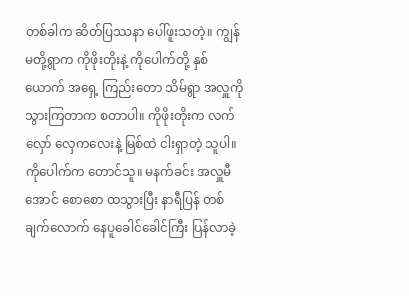တစ်ခါက ဆိတ်ပြဿနာ ပေါ်ဖူးသတဲ့။ ကျွန်မတို့ရွာက ကိုဖိုးတိုးနဲ့ ကိုပေါက်တို့ နှစ်ယောက် အရှေ့ ကြည်းတော သိမ်ရွာ အလှူကို သွားကြတာက စတာပါ။ ကိုဖိုးတိုးက လက်လှော် လှေကလေးနဲ့ မြစ်ထဲ ငါးရှာတဲ့ သူပါ။ ကိုပေါက်က တောင်သူ။ မနက်ခင်း အလှူမီအောင် စောစော ထသွားပြီး နာရီပြန် တစ်ချက်လောက် နေပူခေါင်ခေါင်ကြီး ပြန်လာခဲ့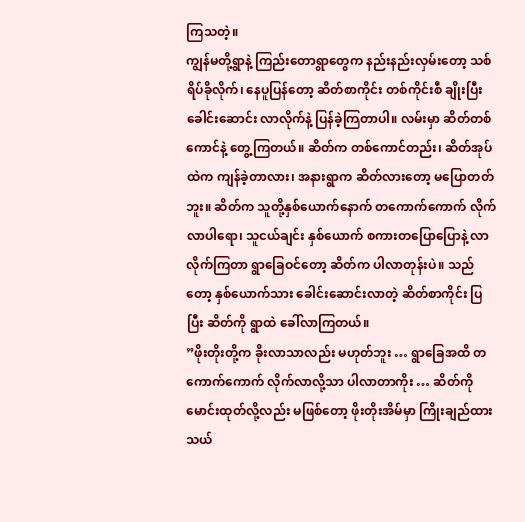ကြသတဲ့။
ကျွန်မတို့ရွာနဲ့ ကြည်းတောရွာတွေက နည်းနည်းလှမ်းတော့ သစ်ရိပ်ခိုလိုက်၊ နေပူပြန်တော့ ဆိတ်စာကိုင်း တစ်ကိုင်းစီ ချိုးပြီး ခေါင်းဆောင်း လာလိုက်နဲ့ ပြန်ခဲ့ကြတာပါ။ လမ်းမှာ ဆိတ်တစ်ကောင်နဲ့ တွေ့ကြတယ်။ ဆိတ်က တစ်ကောင်တည်း၊ ဆိတ်အုပ်ထဲက ကျန်ခဲ့တာလား၊ အနားရွာက ဆိတ်လားတော့ မပြောတတ်ဘူး။ ဆိတ်က သူတို့နှစ်ယောက်နောက် တကောက်ကောက် လိုက်လာပါရော၊ သူငယ်ချင်း နှစ်ယောက် စကားတပြောပြောနဲ့ လာလိုက်ကြတာ ရွာခြေဝင်တော့ ဆိတ်က ပါလာတုန်းပဲ။ သည်တော့ နှစ်ယောက်သား ခေါင်းဆောင်းလာတဲ့ ဆိတ်စာကိုင်း ပြပြီး ဆိတ်ကို ရွာထဲ ခေါ်လာကြတယ်။
”ဖိုးတိုးတို့က ခိုးလာသာလည်း မဟုတ်ဘူး … ရွာခြေအထိ တကောက်ကောက် လိုက်လာလို့သာ ပါလာတာကိုး … ဆိတ်ကို မောင်းထုတ်လို့လည်း မဖြစ်တော့ ဖိုးတိုးအိမ်မှာ ကြိုးချည်ထားသယ်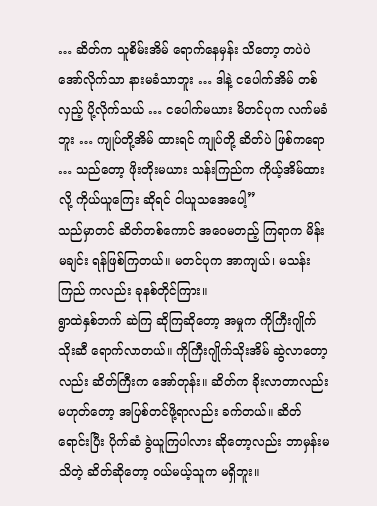… ဆိတ်က သူစိမ်းအိမ် ရောက်နေမှန်း သိတော့ တပဲပဲ အော်လိုက်သာ နားမခံသာဘူး … ဒါနဲ့ ငပေါက်အိမ် တစ်လှည့် ပို့လိုက်သယ် … ငပေါက်မယား မိတင်ပုက လက်မခံဘူး … ကျုပ်တို့အိမ် ထားရင် ကျုပ်တို့ ဆိတ်ပဲ ဖြစ်ကရော … သည်တော့ ဖိုးတိုးမယား သန်းကြည်က ကိုယ့်အိမ်ထားလို့ ကိုယ်ယူကြေး ဆိုရင် ငါယူသအေပေါ့”
သည်မှာတင် ဆိတ်တစ်ကောင် အဝေမတည့် ကြရာက မိန်းမချင်း ရန်ဖြစ်ကြတယ်။ မတင်ပုက အာကျယ်၊ မသန်းကြည် ကလည်း ခုနစ်တိုင်ကြား။
ရွာထဲနှစ်ဘက် ဆဲကြ ဆိုကြဆိုတော့ အမှုက ကိုကြီးဂျိုက်သိုးဆီ ရောက်လာတယ်။ ကိုကြီးဂျိုက်သိုးအိမ် ဆွဲလာတော့လည်း ဆိတ်ကြီးက အော်တုန်း။ ဆိတ်က ခိုးလာတာလည်း မဟုတ်တော့ အပြစ်တင်ဖို့ရာလည်း ခက်တယ်။ ဆိတ်ရောင်းပြီး ပိုက်ဆံ ခွဲယူကြပါလား ဆိုတော့လည်း ဘာမှန်းမသိတဲ့ ဆိတ်ဆိုတော့ ဝယ်မယ့်သူက မရှိဘူး။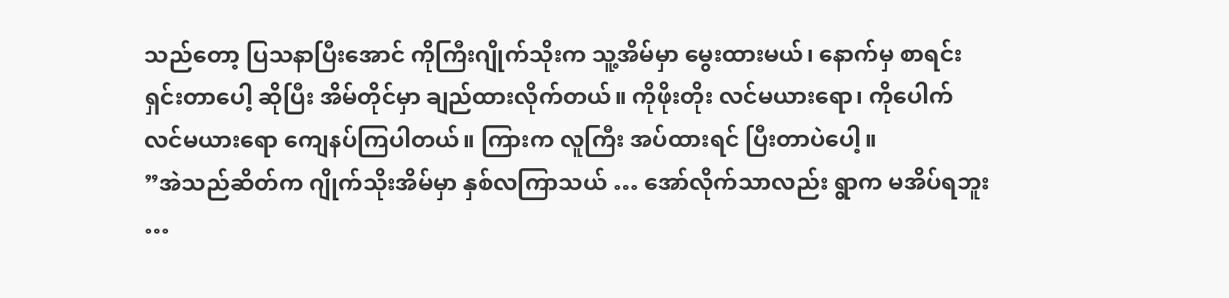သည်တော့ ပြသနာပြီးအောင် ကိုကြီးဂျိုက်သိုးက သူ့အိမ်မှာ မွေးထားမယ်၊ နောက်မှ စာရင်း ရှင်းတာပေါ့ ဆိုပြီး အိမ်တိုင်မှာ ချည်ထားလိုက်တယ်။ ကိုဖိုးတိုး လင်မယားရော၊ ကိုပေါက် လင်မယားရော ကျေနပ်ကြပါတယ်။ ကြားက လူကြီး အပ်ထားရင် ပြီးတာပဲပေါ့။
”အဲသည်ဆိတ်က ဂျိုက်သိုးအိမ်မှာ နှစ်လကြာသယ် … အော်လိုက်သာလည်း ရွာက မအိပ်ရဘူး …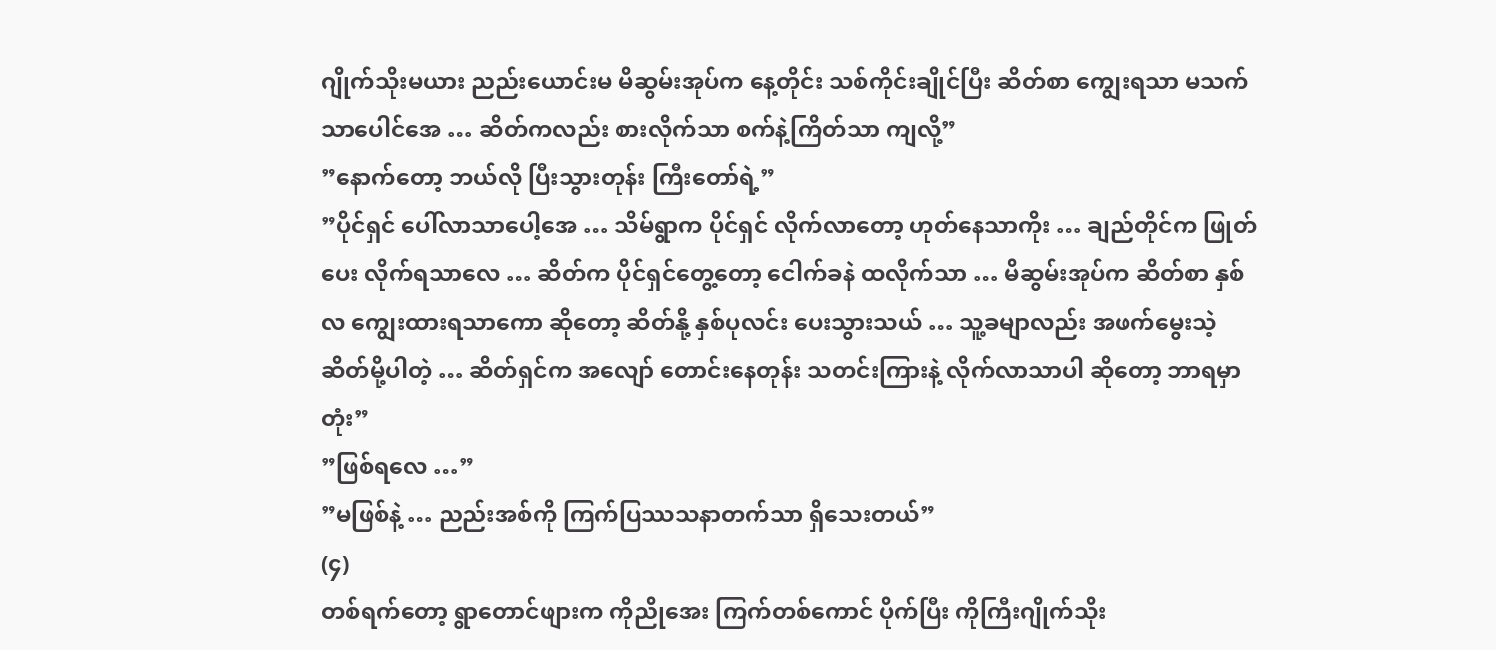ဂျိုက်သိုးမယား ညည်းယောင်းမ မိဆွမ်းအုပ်က နေ့တိုင်း သစ်ကိုင်းချိုင်ပြီး ဆိတ်စာ ကျွေးရသာ မသက်သာပေါင်အေ … ဆိတ်ကလည်း စားလိုက်သာ စက်နဲ့ကြိတ်သာ ကျလို့”
”နောက်တော့ ဘယ်လို ပြီးသွားတုန်း ကြီးတော်ရဲ့”
”ပိုင်ရှင် ပေါ်လာသာပေါ့အေ … သိမ်ရွာက ပိုင်ရှင် လိုက်လာတော့ ဟုတ်နေသာကိုး … ချည်တိုင်က ဖြုတ်ပေး လိုက်ရသာလေ … ဆိတ်က ပိုင်ရှင်တွေ့တော့ ငေါက်ခနဲ ထလိုက်သာ … မိဆွမ်းအုပ်က ဆိတ်စာ နှစ်လ ကျွေးထားရသာကော ဆိုတော့ ဆိတ်နို့ နှစ်ပုလင်း ပေးသွားသယ် … သူ့ခမျာလည်း အဖက်မွေးသဲ့ ဆိတ်မို့ပါတဲ့ … ဆိတ်ရှင်က အလျော် တောင်းနေတုန်း သတင်းကြားနဲ့ လိုက်လာသာပါ ဆိုတော့ ဘာရမှာတုံး”
”ဖြစ်ရလေ …”
”မဖြစ်နဲ့ … ညည်းအစ်ကို ကြက်ပြဿသနာတက်သာ ရှိသေးတယ်”
(၄)
တစ်ရက်တော့ ရွာတောင်ဖျားက ကိုညိုအေး ကြက်တစ်ကောင် ပိုက်ပြီး ကိုကြီးဂျိုက်သိုး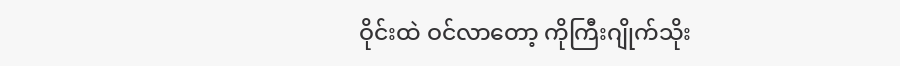ဝိုင်းထဲ ဝင်လာတော့ ကိုကြီးဂျိုက်သိုး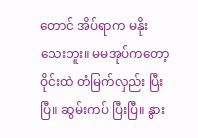တောင် အိပ်ရာက မနိုးသေးဘူး။ မမအုပ်ကတော့ ဝိုင်းထဲ တံမြက်လှည်း ပြီးပြီ။ ဆွမ်းကပ် ပြီးပြီ။ နွား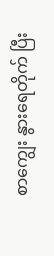စာကျွေး နွားရေတိုက် ပြီး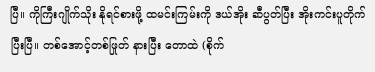ပြီ။ ကိုကြီးဂျိုက်သိုး နိုရင်စားဖို့ ထမင်းကြမ်းကို ဒယ်အိုး ဆီပွတ်ပြီး အိုးကင်းပူတိုက် ပြီးပြီ။ တစ်အောင့်တစ်ဖြုတ် နားပြီး တောထဲ (စိုက်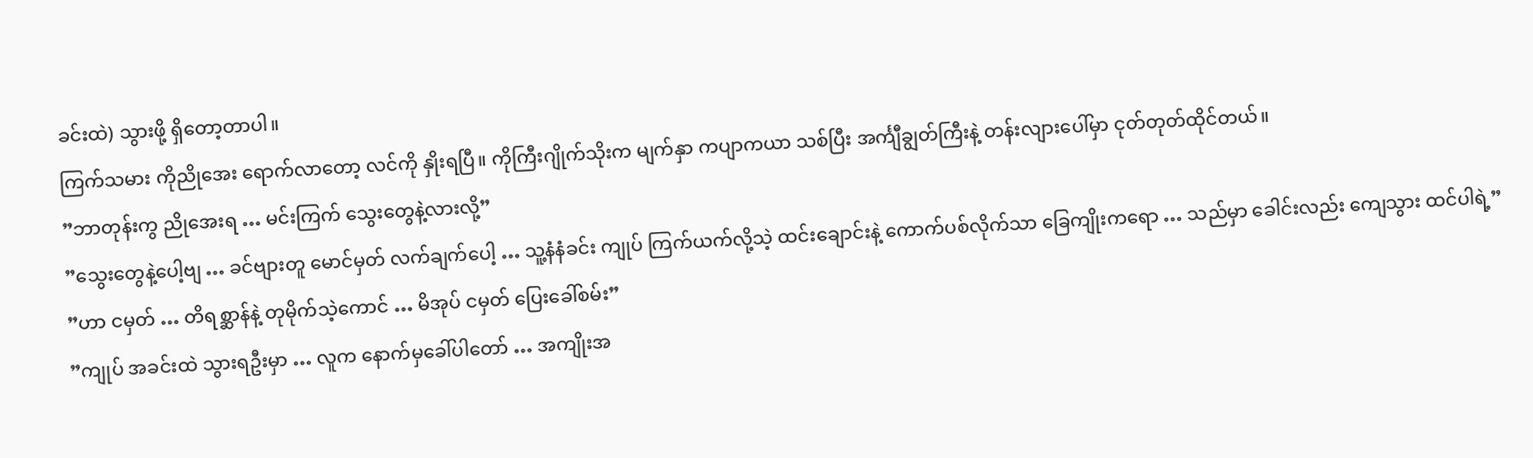ခင်းထဲ) သွားဖို့ ရှိတော့တာပါ။
ကြက်သမား ကိုညိုအေး ရောက်လာတော့ လင်ကို နှိုးရပြီ။ ကိုကြီးဂျိုက်သိုးက မျက်နှာ ကပျာကယာ သစ်ပြီး အင်္ကျီချွတ်ကြီးနဲ့ တန်းလျားပေါ်မှာ ငုတ်တုတ်ထိုင်တယ်။
”ဘာတုန်းကွ ညိုအေးရ … မင်းကြက် သွေးတွေနဲ့လားလို့”
”သွေးတွေနဲ့ပေါ့ဗျ … ခင်ဗျားတူ မောင်မှတ် လက်ချက်ပေါ့ … သူ့နံနံခင်း ကျုပ် ကြက်ယက်လို့သဲ့ ထင်းချောင်းနဲ့ ကောက်ပစ်လိုက်သာ ခြေကျိုးကရော … သည်မှာ ခေါင်းလည်း ကျေသွား ထင်ပါရဲ့”
”ဟာ ငမှတ် … တိရစ္ဆာန်နဲ့ တုမိုက်သဲ့ကောင် … မိအုပ် ငမှတ် ပြေးခေါ်စမ်း”
”ကျုပ် အခင်းထဲ သွားရဦးမှာ … လူက နောက်မှခေါ်ပါတော် … အကျိုးအ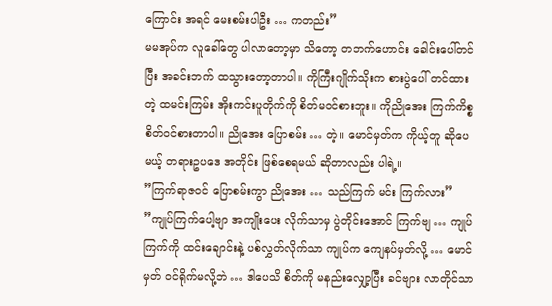ကြောင်း အရင် မေးစမ်းပါဦး … ကတည်း”
မမအုပ်က လူခေါ်တွေ ပါလာတော့မှာ သိတော့ တဘက်ဟောင်း ခေါင်းပေါ်တင်ပြီး အခင်းဘက် ထသွားတော့တာပါ။ ကိုကြီးဂျိုက်သိုးက စားပွဲပေါ် တင်ထားတဲ့ ထမင်းကြမ်း အိုးကင်းပူတိုက်ကို စိတ်မဝင်စားဘူး။ ကိုညိုအေး ကြက်ကိစ္စ စိတ်ဝင်စားတာပါ။ ညိုအေး ပြောစမ်း … တဲ့။ မောင်မှတ်က ကိုယ့်တူ ဆိုပေမယ့် တရားဥပဒေ အတိုင်း ဖြစ်စေရမယ် ဆိုတာလည်း ပါရဲ့။
”ကြက်ရာဇဝင် ပြောစမ်းကွာ ညိုအေး … သည်ကြက် မင်း ကြက်လား”
”ကျုပ်ကြက်ပေါ့ဗျာ အကျိုးပေး လိုက်သာမှ ပွဲတိုင်းအောင် ကြက်ဗျ … ကျုပ်ကြက်ကို ထင်းချောင်းနဲ့ ပစ်လွှတ်လိုက်သာ ကျုပ်က ကျေနပ်မှတ်လို့ … မောင်မှတ် ဝင်ရိုက်မလို့ဘဲ … ဒါပေသိ စိတ်ကို မနည်းလျှော့ပြီး ခင်ဗျား လာတိုင်သာ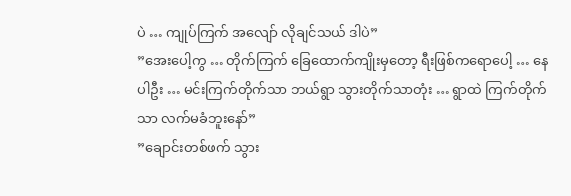ပဲ … ကျုပ်ကြက် အလျော် လိုချင်သယ် ဒါပဲ”
”အေးပေါ့ကွ … တိုက်ကြက် ခြေထောက်ကျိုးမှတော့ ရီးဖြစ်ကရောပေါ့ … နေပါဦး … မင်းကြက်တိုက်သာ ဘယ်ရွာ သွားတိုက်သာတုံး … ရွာထဲ ကြက်တိုက်သာ လက်မခံဘူးနော်”
”ချောင်းတစ်ဖက် သွား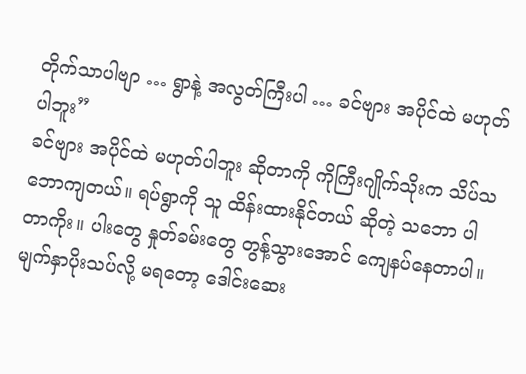တိုက်သာပါဗျာ … ရွာနဲ့ အလွတ်ကြီးပါ … ခင်ဗျား အပိုင်ထဲ မဟုတ်ပါဘူး”
ခင်ဗျား အပိုင်ထဲ မဟုတ်ပါဘူး ဆိုတာကို ကိုကြီးဂျိုက်သိုးက သိပ်သဘောကျတယ်။ ရပ်ရွာကို သူ ထိန်းထားနိုင်တယ် ဆိုတဲ့ သဘော ပါတာကိုး။ ပါးတွေ နှုတ်ခမ်းတွေ တွန့်သွားအောင် ကျေနပ်နေတာပါ။ မျက်နှာပိုးသပ်လို့ မရတော့ ဒေါင်းဆေး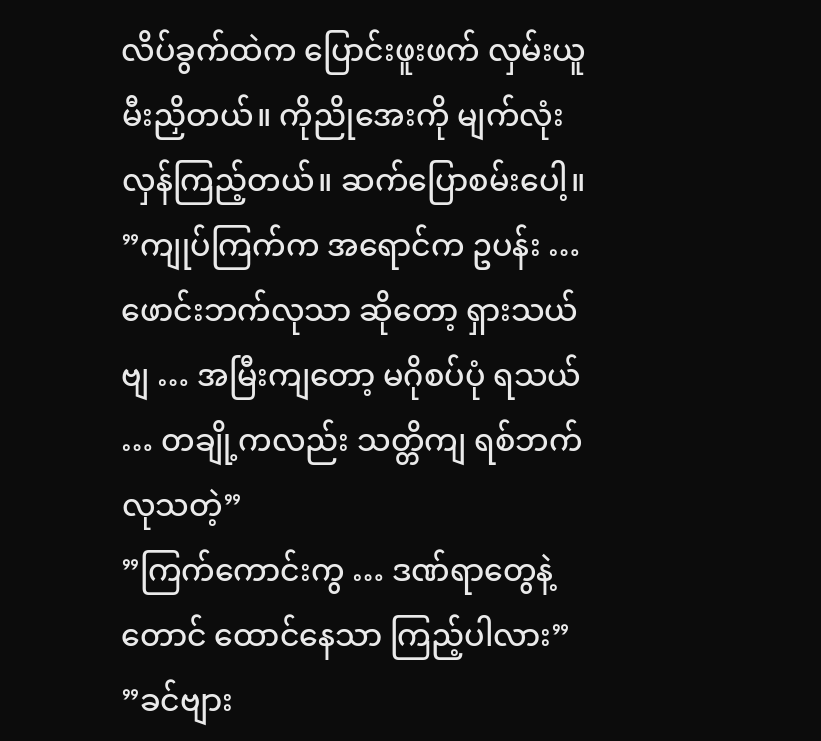လိပ်ခွက်ထဲက ပြောင်းဖူးဖက် လှမ်းယူ မီးညှိတယ်။ ကိုညိုအေးကို မျက်လုံး လှန်ကြည့်တယ်။ ဆက်ပြောစမ်းပေါ့။
”ကျုပ်ကြက်က အရောင်က ဥပန်း … ဖောင်းဘက်လုသာ ဆိုတော့ ရှားသယ်ဗျ … အမြီးကျတော့ မဂိုစပ်ပုံ ရသယ် … တချို့ကလည်း သတ္တိကျ ရစ်ဘက် လုသတဲ့”
”ကြက်ကောင်းကွ … ဒဏ်ရာတွေနဲ့တောင် ထောင်နေသာ ကြည့်ပါလား”
”ခင်ဗျား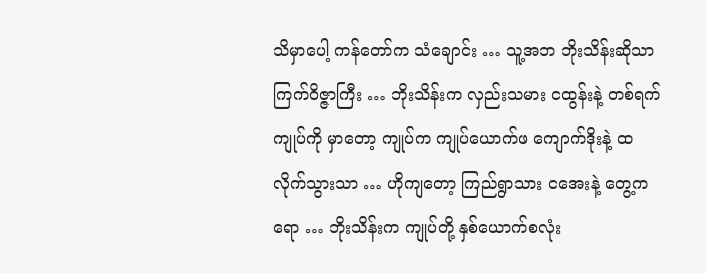သိမှာပေါ့ ကန်တော်က သံချောင်း … သူ့အဘ ဘိုးသိန်းဆိုသာ ကြက်ဝိဇ္ဇာကြီး … ဘိုးသိန်းက လှည်းသမား ငထွန်းနဲ့ တစ်ရက် ကျုပ်ကို မှာတော့ ကျုပ်က ကျုပ်ယောက်ဖ ကျောက်ဒိုးနဲ့ ထလိုက်သွားသာ … ဟိုကျတော့ ကြည်ရွာသား ငအေးနဲ့ တွေ့ကရော … ဘိုးသိန်းက ကျုပ်တို့ နှစ်ယောက်စလုံး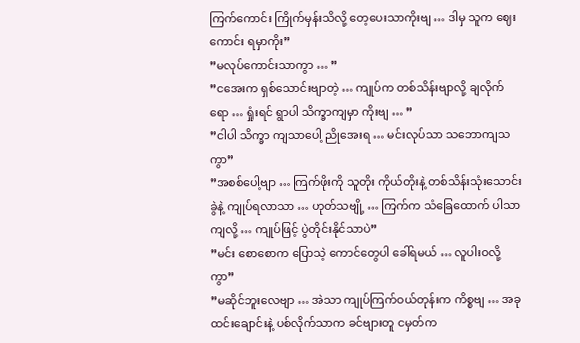ကြက်ကောင်း ကြိုက်မှန်းသိလို့ တေ့ပေးသာကိုးဗျ … ဒါမှ သူက ဈေးကောင်း ရမှာကိုး”
”မလုပ်ကောင်းသာကွာ … ”
”ငအေးက ရှစ်သောင်းဗျာတဲ့ … ကျုပ်က တစ်သိန်းဗျာလို့ ချလိုက်ရော … ရှုံးရင် ရွာပါ သိက္ခာကျမှာ ကိုးဗျ … ”
”ငါပါ သိက္ခာ ကျသာပေါ့ ညိုအေးရ … မင်းလုပ်သာ သဘောကျသကွာ”
”အစစ်ပေါ့ဗျာ … ကြက်ဖိုးကို သူတိုး ကိုယ်တိုးနဲ့ တစ်သိန်းသုံးသောင်းခွဲနဲ့ ကျုပ်ရလာသာ … ဟုတ်သဗျို့ … ကြက်က သံခြေထောက် ပါသာကျလို့ … ကျုပ်ဖြင့် ပွဲတိုင်းနိုင်သာပဲ”
”မင်း စောစောက ပြောသဲ့ ကောင်တွေပါ ခေါ်ရမယ် … လူပါးဝလို့ကွာ”
”မဆိုင်ဘူးလေဗျာ … အဲသာ ကျုပ်ကြက်ဝယ်တုန်းက ကိစ္စဗျ … အခု ထင်းချောင်းနဲ့ ပစ်လိုက်သာက ခင်ဗျားတူ ငမှတ်က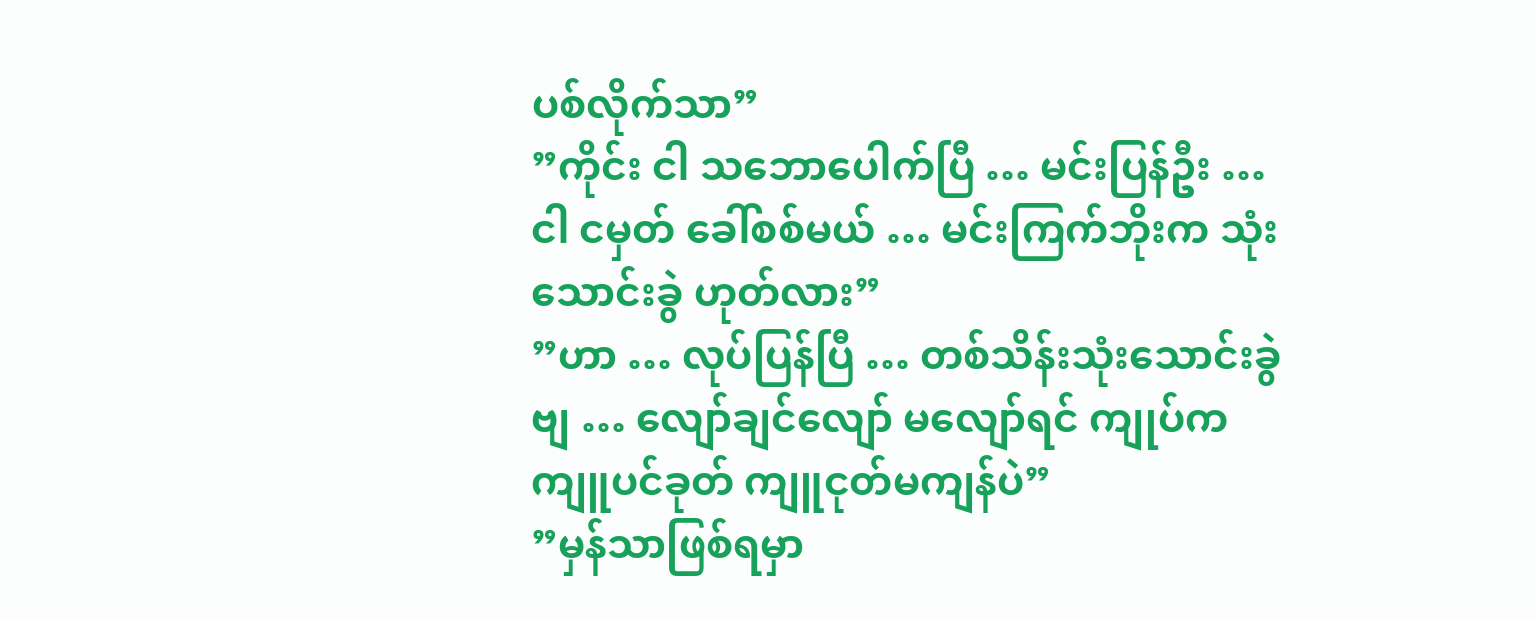ပစ်လိုက်သာ”
”ကိုင်း ငါ သဘောပေါက်ပြီ … မင်းပြန်ဦး … ငါ ငမှတ် ခေါ်စစ်မယ် … မင်းကြက်ဘိုးက သုံးသောင်းခွဲ ဟုတ်လား”
”ဟာ … လုပ်ပြန်ပြီ … တစ်သိန်းသုံးသောင်းခွဲဗျ … လျော်ချင်လျော် မလျော်ရင် ကျုပ်က ကျူပင်ခုတ် ကျူငုတ်မကျန်ပဲ”
”မှန်သာဖြစ်ရမှာ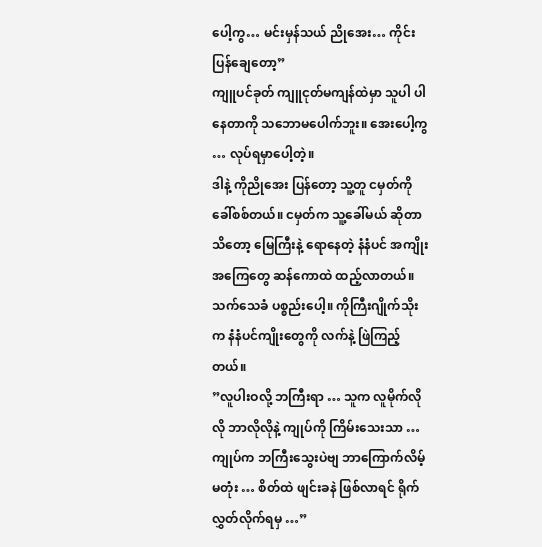ပေါ့ကွ… မင်းမှန်သယ် ညိုအေး… ကိုင်းပြန်ချေတော့”
ကျူပင်ခုတ် ကျူငုတ်မကျန်ထဲမှာ သူပါ ပါနေတာကို သဘောမပေါက်ဘူး။ အေးပေါ့ကွ … လုပ်ရမှာပေါ့တဲ့။
ဒါနဲ့ ကိုညိုအေး ပြန်တော့ သူ့တူ ငမှတ်ကို ခေါ်စစ်တယ်။ ငမှတ်က သူ့ခေါ်မယ် ဆိုတာသိတော့ မြေကြီးနဲ့ ရောနေတဲ့ နံနံပင် အကျိုးအကြေတွေ ဆန်ကောထဲ ထည့်လာတယ်။ သက်သေခံ ပစ္စည်းပေါ့။ ကိုကြီးဂျိုက်သိုးက နံနံပင်ကျိုးတွေကို လက်နဲ့ ဖြဲကြည့်တယ်။
”လူပါးဝလို့ ဘကြီးရာ … သူက လူမိုက်လိုလို ဘာလိုလိုနဲ့ ကျုပ်ကို ကြိမ်းသေးသာ … ကျုပ်က ဘကြီးသွေးပဲဗျ ဘာကြောက်လိမ့်မတုံး … စိတ်ထဲ ဖျင်းခနဲ ဖြစ်လာရင် ရိုက်လွှတ်လိုက်ရမှ …”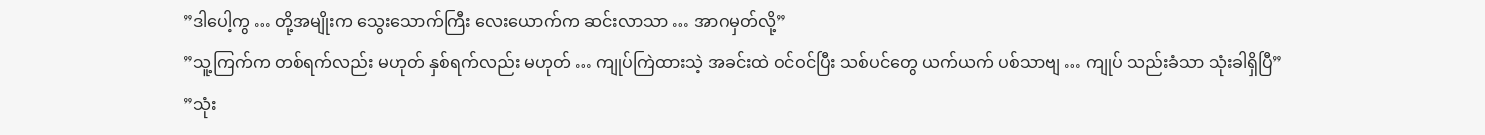”ဒါပေါ့ကွ … တို့အမျိုးက သွေးသောက်ကြီး လေးယောက်က ဆင်းလာသာ … အာဂမှတ်လို့”
”သူ့ကြက်က တစ်ရက်လည်း မဟုတ် နှစ်ရက်လည်း မဟုတ် … ကျုပ်ကြဲထားသဲ့ အခင်းထဲ ဝင်ဝင်ပြီး သစ်ပင်တွေ ယက်ယက် ပစ်သာဗျ … ကျုပ် သည်းခံသာ သုံးခါရှိပြီ”
”သုံး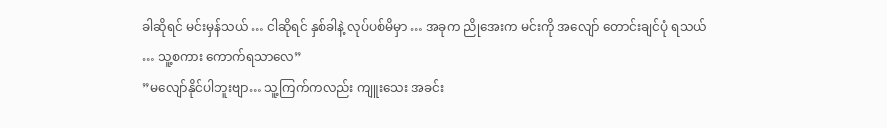ခါဆိုရင် မင်းမှန်သယ် … ငါဆိုရင် နှစ်ခါနဲ့ လုပ်ပစ်မိမှာ … အခုက ညိုအေးက မင်းကို အလျော် တောင်းချင်ပုံ ရသယ် … သူ့စကား ကောက်ရသာလေ”
”မလျော်နိုင်ပါဘူးဗျာ… သူ့ကြက်ကလည်း ကျူးသေး အခင်း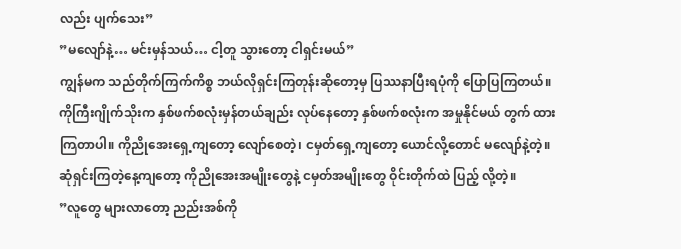လည်း ပျက်သေး”
”မလျော်နဲ့… မင်းမှန်သယ်… ငါ့တူ သွားတော့ ငါရှင်းမယ်”
ကျွန်မက သည်တိုက်ကြက်ကိစ္စ ဘယ်လိုရှင်းကြတုန်းဆိုတော့မှ ပြဿနာပြီးရပုံကို ပြောပြကြတယ်။
ကိုကြီးဂျိုက်သိုးက နှစ်ဖက်စလုံးမှန်တယ်ချည်း လုပ်နေတော့ နှစ်ဖက်စလုံးက အမှုနိုင်မယ် တွက် ထားကြတာပါ။ ကိုညိုအေးရှေ့ကျတော့ လျော်စေတဲ့၊ ငမှတ်ရှေ့ကျတော့ ယောင်လို့တောင် မလျော်နဲ့တဲ့။
ဆုံရှင်းကြတဲ့နေ့ကျတော့ ကိုညိုအေးအမျိုးတွေနဲ့ ငမှတ်အမျိုးတွေ ဝိုင်းတိုက်ထဲ ပြည့် လို့တဲ့။
”လူတွေ များလာတော့ ညည်းအစ်ကို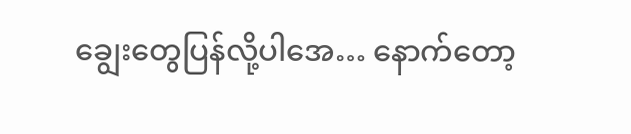ချွေးတွေပြန်လို့ပါအေ… နောက်တော့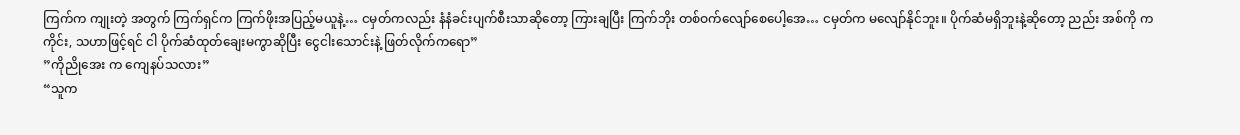ကြက်က ကျုးတဲ့ အတွက် ကြက်ရှင်က ကြက်ဖိုးအပြည့်မယူနဲ့… ငမှတ်ကလည်း နံနံခင်းပျက်စီးသာဆိုတော့ ကြားချပြီး ကြက်ဘိုး တစ်ဝက်လျော်စေပေါ့အေ… ငမှတ်က မလျော်နိုင်ဘူး။ ပိုက်ဆံမရှိဘူးနဲ့ဆိုတော့ ညည်း အစ်ကို က ကိုင်း, သဟာဖြင့်ရင် ငါ ပိုက်ဆံထုတ်ချေးမကွာဆိုပြီး ငွေငါးသောင်းနဲ့ ဖြတ်လိုက်ကရော”
”ကိုညိုအေး က ကျေနပ်သလား”
“သူက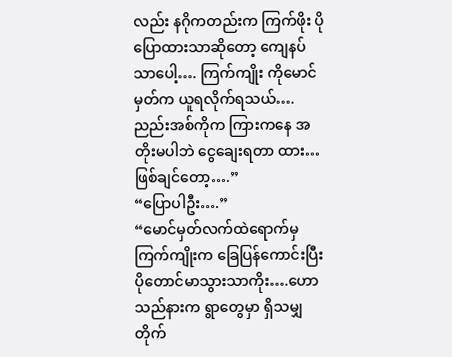လည်း နဂိုကတည်းက ကြက်ဖိုး ပိုပြောထားသာဆိုတော့ ကျေနပ်သာပေါ့…. ကြက်ကျိုး ကိုမောင်မှတ်က ယူရလိုက်ရသယ်….ညည်းအစ်ကိုက ကြားကနေ အတိုးမပါဘဲ ငွေချေးရတာ ထား… ဖြစ်ချင်တော့….”
“ပြောပါဦး….”
“မောင်မှတ်လက်ထဲရောက်မှ ကြက်ကျိုးက ခြေပြန်ကောင်းပြီး ပိုတောင်မာသွားသာကိုး….ဟော သည်နားက ရွာတွေမှာ ရှိသမျှတိုက်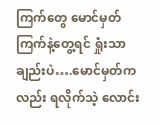ကြက်တွေ မောင်မှတ်ကြက်နဲ့တွေ့ရင် ရှုံးသာချည်းပဲ….မောင်မှတ်ကလည်း ရလိုက်သဲ့ လောင်း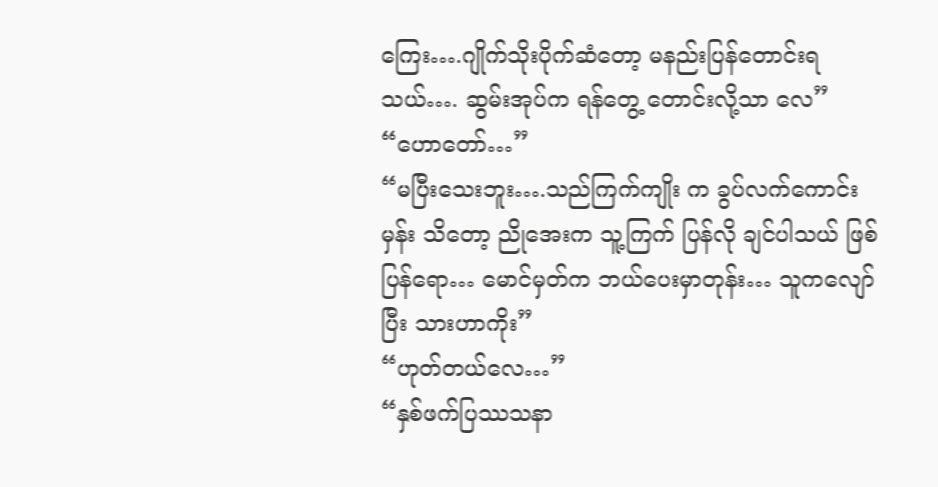ကြေး….ဂျိုက်သိုးပိုက်ဆံတော့ မနည်းပြန်တောင်းရသယ်…. ဆွမ်းအုပ်က ရန်တွေ့ တောင်းလို့သာ လေ”
“ဟောတော်…”
“မပြီးသေးဘူး….သည်ကြက်ကျိုး က ခွပ်လက်ကောင်းမှန်း သိတော့ ညိုအေးက သူ့ကြက် ပြန်လို ချင်ပါသယ် ဖြစ်ပြန်ရော… မောင်မှတ်က ဘယ်ပေးမှာတုန်း… သူကလျော်ပြီး သားဟာကိုး”
“ဟုတ်တယ်လေ…”
“နှစ်ဖက်ပြဿသနာ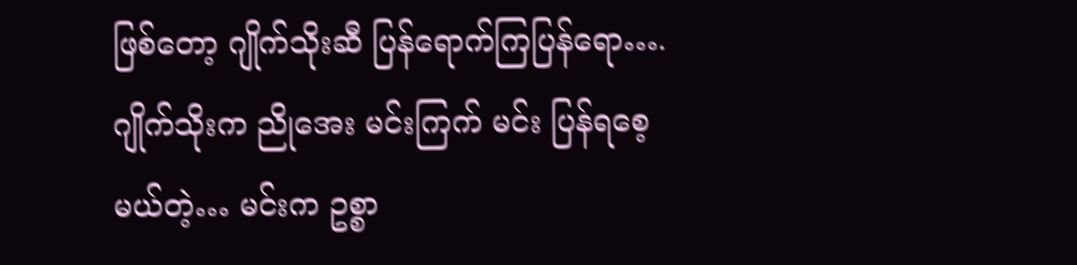ဖြစ်တော့ ဂျိုက်သိုးဆီ ပြန်ရောက်ကြပြန်ရော…. ဂျိုက်သိုးက ညိုအေး မင်းကြက် မင်း ပြန်ရစေ့မယ်တဲ့… မင်းက ဥစ္စာ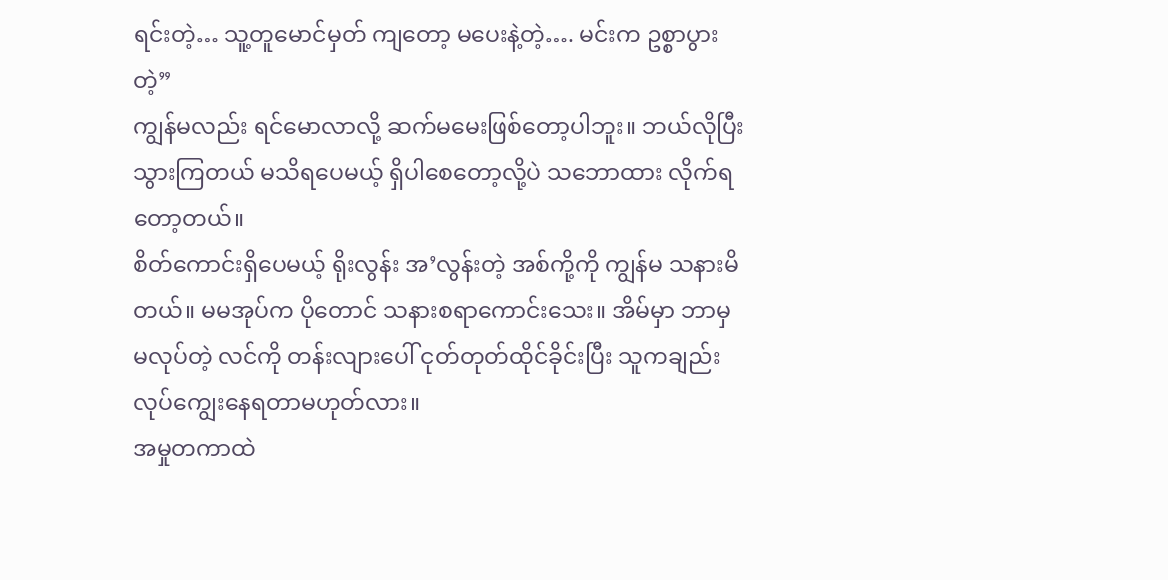ရင်းတဲ့… သူ့တူမောင်မှတ် ကျတော့ မပေးနဲ့တဲ့…. မင်းက ဥစ္စာပွားတဲ့”
ကျွန်မလည်း ရင်မောလာလို့ ဆက်မမေးဖြစ်တော့ပါဘူး။ ဘယ်လိုပြီးသွားကြတယ် မသိရပေမယ့် ရှိပါစေတော့လို့ပဲ သဘောထား လိုက်ရတော့တယ်။
စိတ်ကောင်းရှိပေမယ့် ရိုးလွန်း အ’လွန်းတဲ့ အစ်ကို့ကို ကျွန်မ သနားမိတယ်။ မမအုပ်က ပိုတောင် သနားစရာကောင်းသေး။ အိမ်မှာ ဘာမှ မလုပ်တဲ့ လင်ကို တန်းလျားပေါ် ငုတ်တုတ်ထိုင်ခိုင်းပြီး သူကချည်း လုပ်ကျွေးနေရတာမဟုတ်လား။
အမှုတကာထဲ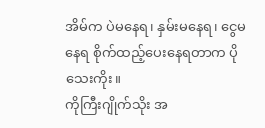အိမ်က ပဲမနေရ၊ နှမ်းမနေရ၊ ငွေမနေရ စိုက်ထည့်ပေးနေရတာက ပိုသေးကိုး။
ကိုကြီးဂျိုက်သိုး အ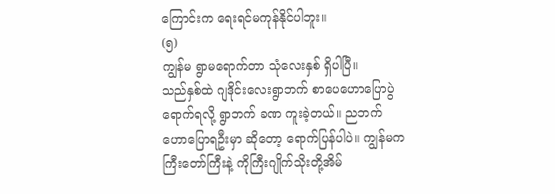ကြောင်းက ရေးရင်မကုန်နိုင်ပါဘူး။
(၅)
ကျွန်မ ရွာမရောက်တာ သုံလေးနှစ် ရှိပါပြီ။
သည်နှစ်ထဲ ဂျဒိုင်းလေးရွာဘက် စာပေဟောပြောပွဲ ရောက်ရလို့ ရွာဘက် ခဏ ကူးခဲ့တယ်။ ညဘက် ဟောပြောရဦးမှာ ဆိုတော့ ရောက်ပြန်ပါပဲ။ ကျွန်မက ကြီးတော်ကြီးနဲ့ ကိုကြီးဂျိုက်သိုးတို့အိမ်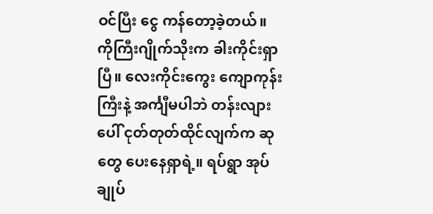ဝင်ပြီး ငွေ ကန်တော့ခဲ့တယ်။
ကိုကြီးဂျိုက်သိုးက ခါးကိုင်းရှာပြီ။ လေးကိုင်းကွေး ကျောကုန်းကြီးနဲ့ အင်္ကျီမပါဘဲ တန်းလျားပေါ် ငုတ်တုတ်ထိုင်လျက်က ဆုတွေ ပေးနေရှာရဲ့။ ရပ်ရွာ အုပ်ချုပ်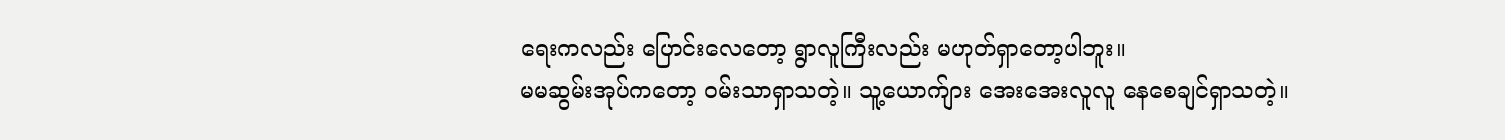ရေးကလည်း ပြောင်းလေတော့ ရွာလူကြီးလည်း မဟုတ်ရှာတော့ပါဘူး။
မမဆွမ်းအုပ်ကတော့ ဝမ်းသာရှာသတဲ့။ သူ့ယောက်ျား အေးအေးလူလူ နေစေချင်ရှာသတဲ့။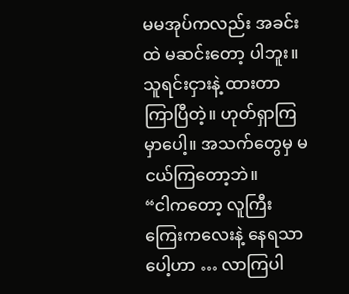မမအုပ်ကလည်း အခင်းထဲ မဆင်းတော့ ပါဘူး။ သူရင်းငှားနဲ့ ထားတာ ကြာပြီတဲ့။ ဟုတ်ရှာကြမှာပေါ့။ အသက်တွေမှ မငယ်ကြတော့ဘဲ။
“ငါကတော့ လူကြီးကြေးကလေးနဲ့ နေရသာပေါ့ဟာ … လာကြပါ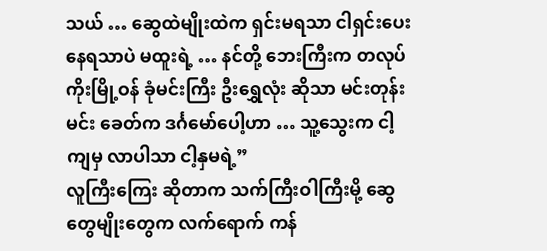သယ် … ဆွေထဲမျိုးထဲက ရှင်းမရသာ ငါရှင်းပေး နေရသာပဲ မထူးရဲ့ … နင်တို့ ဘေးကြီးက တလုပ်ကိုးမြို့ဝန် ခုံမင်းကြီး ဦးရွှေလုံး ဆိုသာ မင်းတုန်းမင်း ခေတ်က ဒင်္ဂမော်ပေါ့ဟာ … သူ့သွေးက ငါ့ကျမှ လာပါသာ ငါ့နှမရဲ့”
လူကြီးကြေး ဆိုတာက သက်ကြီးဝါကြီးမို့ ဆွေတွေမျိုးတွေက လက်ရောက် ကန်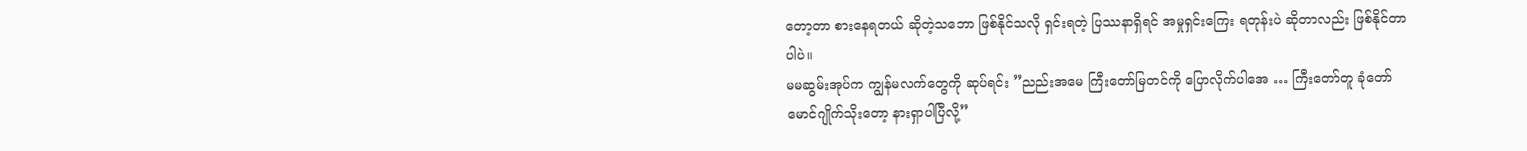တော့တာ စားနေရတယ် ဆိုတဲ့သဘော ဖြစ်နိုင်သလို ရှင်းရတဲ့ ပြဿနာရှိရင် အမှုရှင်းကြေး ရတုန်းပဲ ဆိုတာလည်း ဖြစ်နိုင်တာပါပဲ။
မမဆွမ်းအုပ်က ကျွန်မလက်တွေကို ဆုပ်ရင်း ”ညည်းအမေ ကြီးတော်မြတင်ကို ပြောလိုက်ပါအေ … ကြီးတော်တူ ခုံတော်မောင်ဂျိုက်သိုးတော့ နားရှာပါပြီလို့”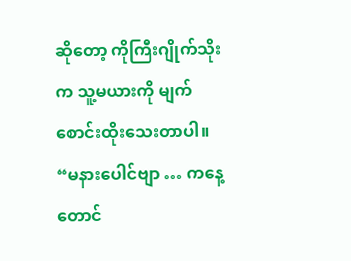ဆိုတော့ ကိုကြီးဂျိုက်သိုးက သူ့မယားကို မျက်စောင်းထိုးသေးတာပါ။
“မနားပေါင်ဗျာ … ကနေ့တောင်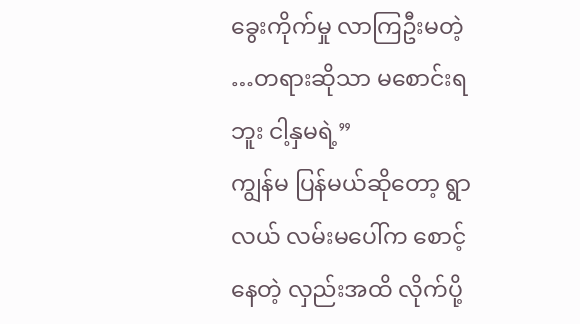ခွေးကိုက်မှု လာကြဦးမတဲ့ …တရားဆိုသာ မစောင်းရဘူး ငါ့နှမရဲ့”
ကျွန်မ ပြန်မယ်ဆိုတော့ ရွာလယ် လမ်းမပေါ်က စောင့်နေတဲ့ လှည်းအထိ လိုက်ပို့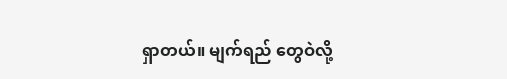ရှာတယ်။ မျက်ရည် တွေဝဲလို့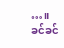…။
ခင်ခင်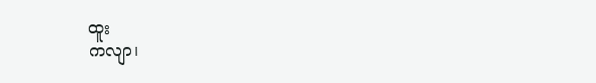ထူး
ကလျာ၊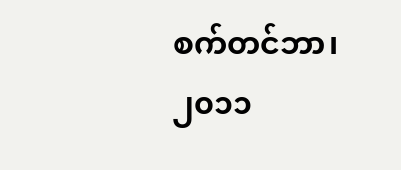စက်တင်ဘာ၊ ၂၀၁၁